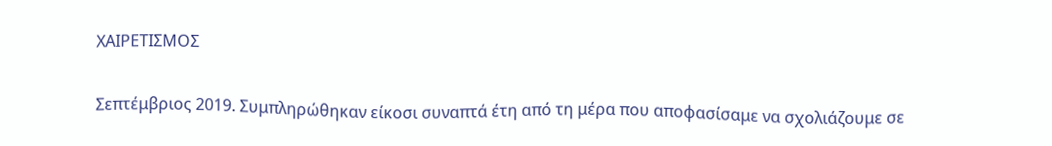ΧΑΙΡΕΤΙΣΜΟΣ

Σεπτέμβριος 2019. Συμπληρώθηκαν είκοσι συναπτά έτη από τη μέρα που αποφασίσαμε να σχολιάζουμε σε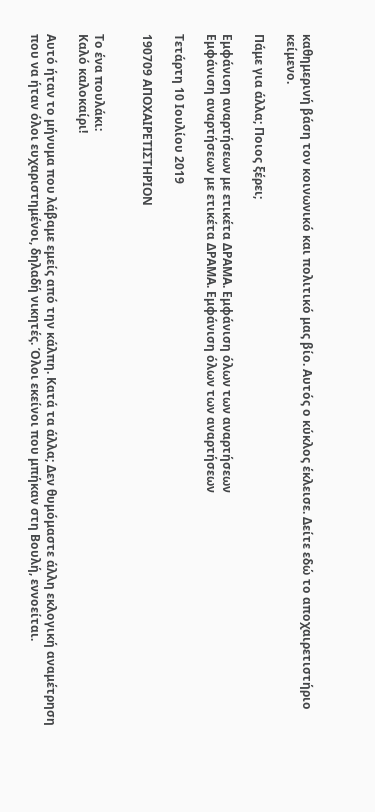καθημερινή βάση τον κοινωνικό και πολιτικό μας βίο. Αυτός ο κύκλος έκλεισε. Δείτε εδώ το αποχαιρετιστήριο κείμενο.

Πάμε για άλλα; Ποιος ξέρει;

Εμφάνιση αναρτήσεων με ετικέτα ΔΡΑΜΑ. Εμφάνιση όλων των αναρτήσεων
Εμφάνιση αναρτήσεων με ετικέτα ΔΡΑΜΑ. Εμφάνιση όλων των αναρτήσεων

Τετάρτη 10 Ιουλίου 2019

190709 ΑΠΟΧΑΙΡΕΤΙΣΤΗΡΙΟΝ


Το ένα πουλάκι:
Καλό καλοκαίρι!

Αυτό ήταν το μήνυμα που λάβαμε εμείς από την κάλπη. Κατά τα άλλα; Δεν θυμόμαστε άλλη εκλογική αναμέτρηση που να ήταν όλοι ευχαριστημένοι, δηλαδή νικητές. Όλοι εκείνοι που μπήκαν στη Βουλή, εννοείται.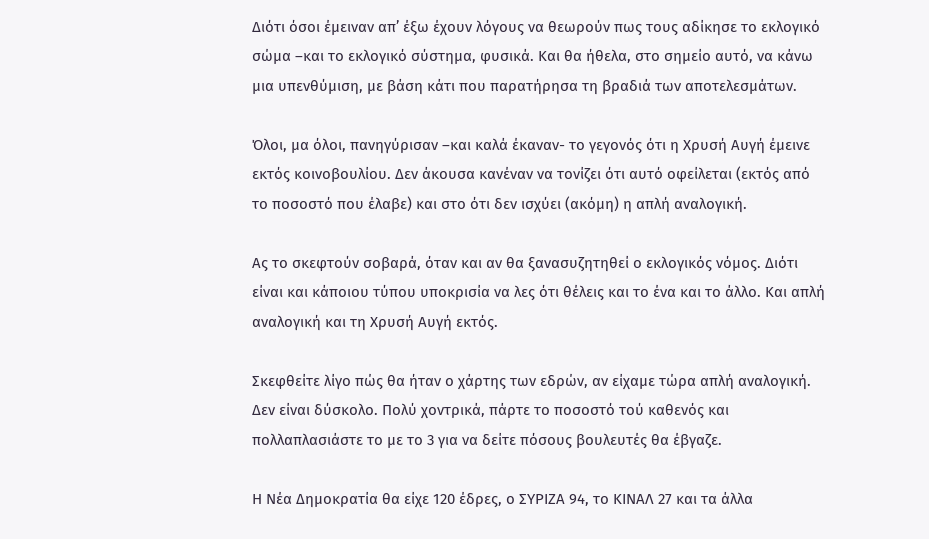Διότι όσοι έμειναν απ’ έξω έχουν λόγους να θεωρούν πως τους αδίκησε το εκλογικό σώμα –και το εκλογικό σύστημα, φυσικά. Και θα ήθελα, στο σημείο αυτό, να κάνω μια υπενθύμιση, με βάση κάτι που παρατήρησα τη βραδιά των αποτελεσμάτων.

Όλοι, μα όλοι, πανηγύρισαν –και καλά έκαναν- το γεγονός ότι η Χρυσή Αυγή έμεινε εκτός κοινοβουλίου. Δεν άκουσα κανέναν να τονίζει ότι αυτό οφείλεται (εκτός από το ποσοστό που έλαβε) και στο ότι δεν ισχύει (ακόμη) η απλή αναλογική.

Ας το σκεφτούν σοβαρά, όταν και αν θα ξανασυζητηθεί ο εκλογικός νόμος. Διότι είναι και κάποιου τύπου υποκρισία να λες ότι θέλεις και το ένα και το άλλο. Και απλή αναλογική και τη Χρυσή Αυγή εκτός.

Σκεφθείτε λίγο πώς θα ήταν ο χάρτης των εδρών, αν είχαμε τώρα απλή αναλογική. Δεν είναι δύσκολο. Πολύ χοντρικά, πάρτε το ποσοστό τού καθενός και πολλαπλασιάστε το με το 3 για να δείτε πόσους βουλευτές θα έβγαζε.

Η Νέα Δημοκρατία θα είχε 120 έδρες, ο ΣΥΡΙΖΑ 94, το ΚΙΝΑΛ 27 και τα άλλα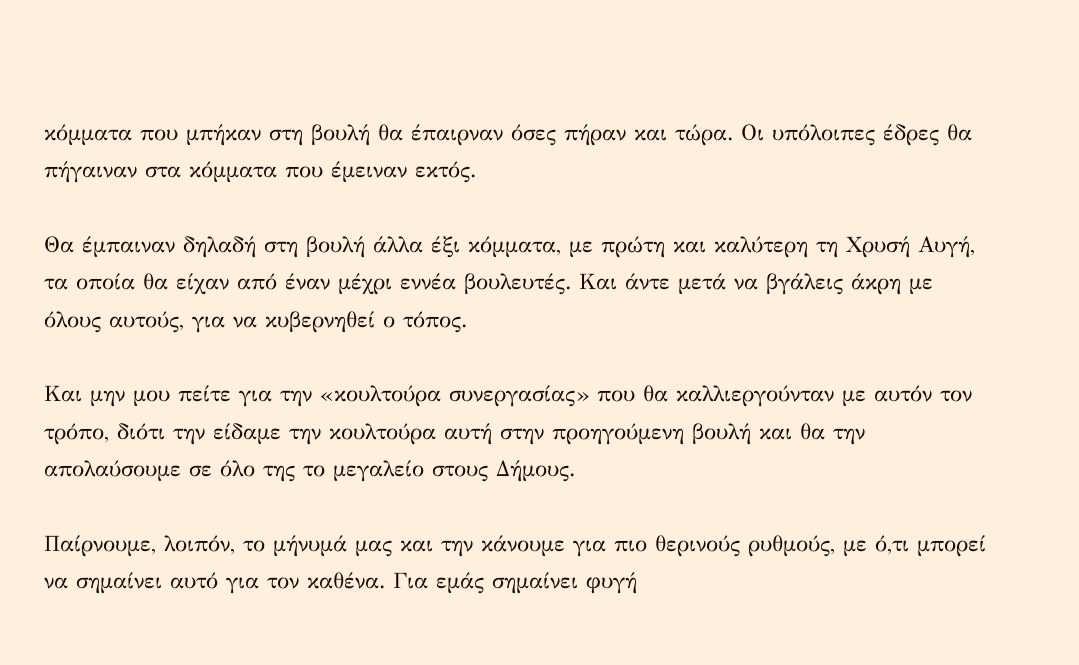κόμματα που μπήκαν στη βουλή θα έπαιρναν όσες πήραν και τώρα. Οι υπόλοιπες έδρες θα πήγαιναν στα κόμματα που έμειναν εκτός.

Θα έμπαιναν δηλαδή στη βουλή άλλα έξι κόμματα, με πρώτη και καλύτερη τη Χρυσή Αυγή, τα οποία θα είχαν από έναν μέχρι εννέα βουλευτές. Και άντε μετά να βγάλεις άκρη με όλους αυτούς, για να κυβερνηθεί ο τόπος.

Και μην μου πείτε για την «κουλτούρα συνεργασίας» που θα καλλιεργούνταν με αυτόν τον τρόπο, διότι την είδαμε την κουλτούρα αυτή στην προηγούμενη βουλή και θα την απολαύσουμε σε όλο της το μεγαλείο στους Δήμους.

Παίρνουμε, λοιπόν, το μήνυμά μας και την κάνουμε για πιο θερινούς ρυθμούς, με ό,τι μπορεί να σημαίνει αυτό για τον καθένα. Για εμάς σημαίνει φυγή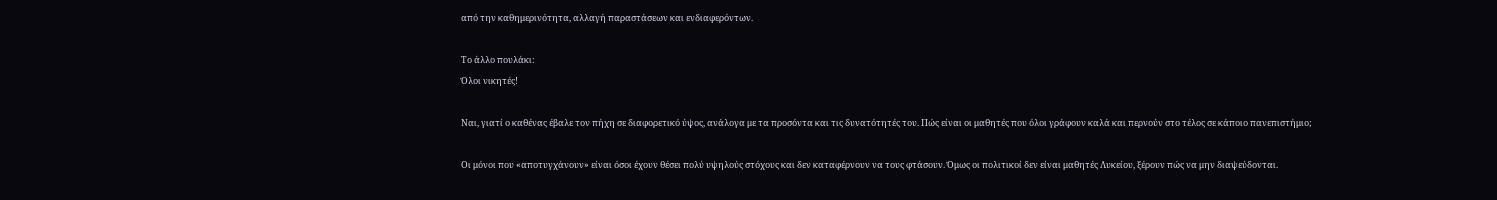από την καθημερινότητα, αλλαγή παραστάσεων και ενδιαφερόντων.

Το άλλο πουλάκι:
Όλοι νικητές!

Ναι, γιατί ο καθένας έβαλε τον πήχη σε διαφορετικό ύψος, ανάλογα με τα προσόντα και τις δυνατότητές του. Πώς είναι οι μαθητές που όλοι γράφουν καλά και περνούν στο τέλος σε κάποιο πανεπιστήμιο;

Οι μόνοι που «αποτυγχάνουν» είναι όσοι έχουν θέσει πολύ υψηλούς στόχους και δεν καταφέρνουν να τους φτάσουν. Όμως οι πολιτικοί δεν είναι μαθητές Λυκείου, ξέρουν πώς να μην διαψεύδονται.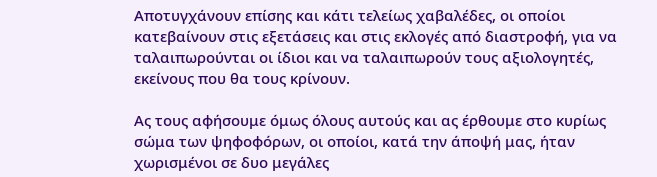Αποτυγχάνουν επίσης και κάτι τελείως χαβαλέδες, οι οποίοι κατεβαίνουν στις εξετάσεις και στις εκλογές από διαστροφή, για να ταλαιπωρούνται οι ίδιοι και να ταλαιπωρούν τους αξιολογητές, εκείνους που θα τους κρίνουν.

Ας τους αφήσουμε όμως όλους αυτούς και ας έρθουμε στο κυρίως σώμα των ψηφοφόρων, οι οποίοι, κατά την άποψή μας, ήταν χωρισμένοι σε δυο μεγάλες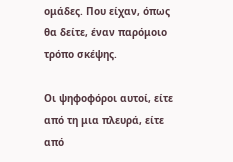ομάδες. Που είχαν, όπως θα δείτε, έναν παρόμοιο τρόπο σκέψης.

Οι ψηφοφόροι αυτοί, είτε από τη μια πλευρά, είτε από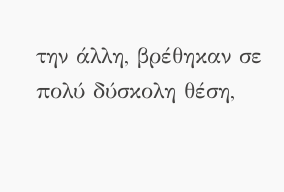την άλλη, βρέθηκαν σε πολύ δύσκολη θέση,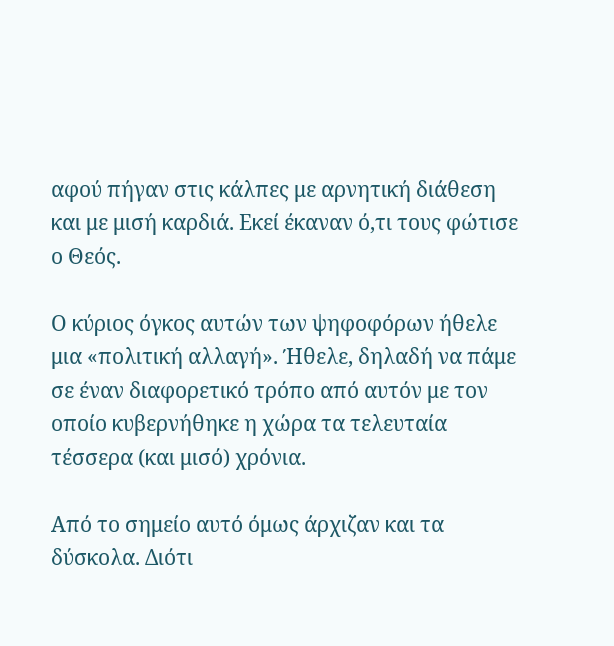αφού πήγαν στις κάλπες με αρνητική διάθεση και με μισή καρδιά. Εκεί έκαναν ό,τι τους φώτισε ο Θεός.

Ο κύριος όγκος αυτών των ψηφοφόρων ήθελε μια «πολιτική αλλαγή». Ήθελε, δηλαδή να πάμε σε έναν διαφορετικό τρόπο από αυτόν με τον οποίο κυβερνήθηκε η χώρα τα τελευταία τέσσερα (και μισό) χρόνια.

Από το σημείο αυτό όμως άρχιζαν και τα δύσκολα. Διότι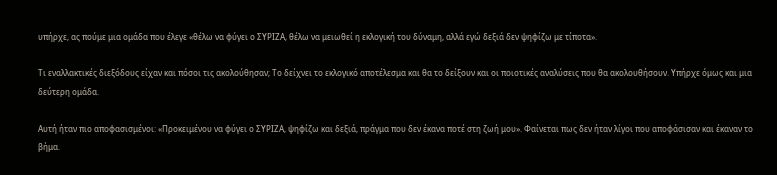υπήρχε, ας πούμε μια ομάδα που έλεγε «θέλω να φύγει ο ΣΥΡΙΖΑ, θέλω να μειωθεί η εκλογική του δύναμη, αλλά εγώ δεξιά δεν ψηφίζω με τίποτα».

Τι εναλλακτικές διεξόδους είχαν και πόσοι τις ακολούθησαν; Το δείχνει το εκλογικό αποτέλεσμα και θα το δείξουν και οι ποιοτικές αναλύσεις που θα ακολουθήσουν. Υπήρχε όμως και μια δεύτερη ομάδα.

Αυτή ήταν πιο αποφασισμένοι: «Προκειμένου να φύγει ο ΣΥΡΙΖΑ, ψηφίζω και δεξιά, πράγμα που δεν έκανα ποτέ στη ζωή μου». Φαίνεται πως δεν ήταν λίγοι που αποφάσισαν και έκαναν το βήμα.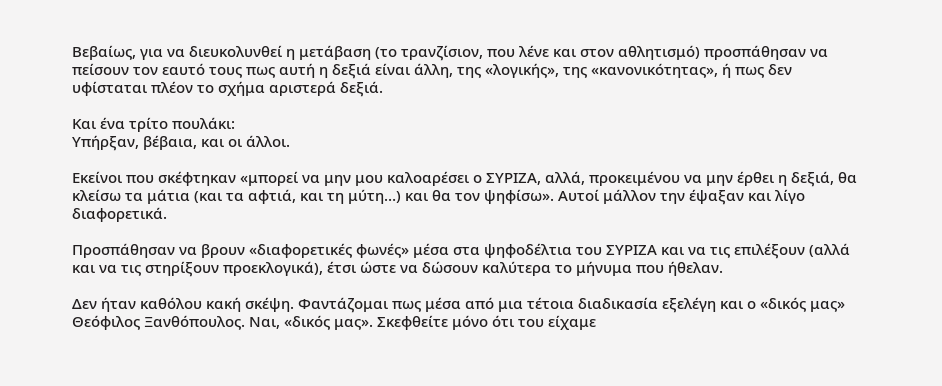Βεβαίως, για να διευκολυνθεί η μετάβαση (το τρανζίσιον, που λένε και στον αθλητισμό) προσπάθησαν να πείσουν τον εαυτό τους πως αυτή η δεξιά είναι άλλη, της «λογικής», της «κανονικότητας», ή πως δεν υφίσταται πλέον το σχήμα αριστερά δεξιά.

Και ένα τρίτο πουλάκι:
Υπήρξαν, βέβαια, και οι άλλοι.

Εκείνοι που σκέφτηκαν «μπορεί να μην μου καλοαρέσει ο ΣΥΡΙΖΑ, αλλά, προκειμένου να μην έρθει η δεξιά, θα κλείσω τα μάτια (και τα αφτιά, και τη μύτη…) και θα τον ψηφίσω». Αυτοί μάλλον την έψαξαν και λίγο διαφορετικά.

Προσπάθησαν να βρουν «διαφορετικές φωνές» μέσα στα ψηφοδέλτια του ΣΥΡΙΖΑ και να τις επιλέξουν (αλλά και να τις στηρίξουν προεκλογικά), έτσι ώστε να δώσουν καλύτερα το μήνυμα που ήθελαν.

Δεν ήταν καθόλου κακή σκέψη. Φαντάζομαι πως μέσα από μια τέτοια διαδικασία εξελέγη και ο «δικός μας» Θεόφιλος Ξανθόπουλος. Ναι, «δικός μας». Σκεφθείτε μόνο ότι του είχαμε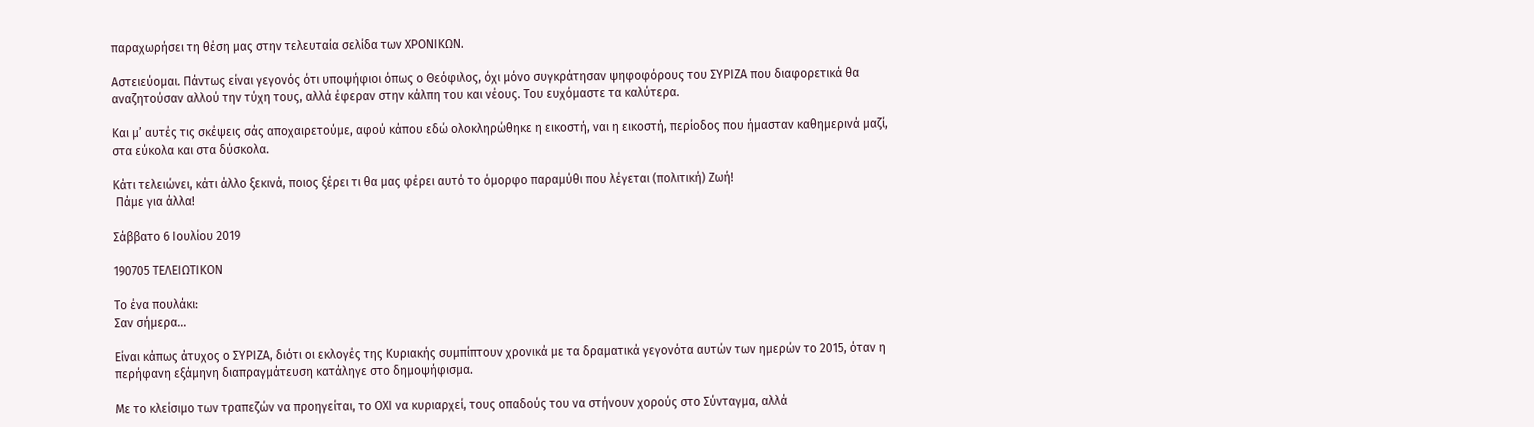παραχωρήσει τη θέση μας στην τελευταία σελίδα των ΧΡΟΝΙΚΩΝ.

Αστειεύομαι. Πάντως είναι γεγονός ότι υποψήφιοι όπως ο Θεόφιλος, όχι μόνο συγκράτησαν ψηφοφόρους του ΣΥΡΙΖΑ που διαφορετικά θα αναζητούσαν αλλού την τύχη τους, αλλά έφεραν στην κάλπη του και νέους. Του ευχόμαστε τα καλύτερα.

Και μ’ αυτές τις σκέψεις σάς αποχαιρετούμε, αφού κάπου εδώ ολοκληρώθηκε η εικοστή, ναι η εικοστή, περίοδος που ήμασταν καθημερινά μαζί, στα εύκολα και στα δύσκολα.

Κάτι τελειώνει, κάτι άλλο ξεκινά, ποιος ξέρει τι θα μας φέρει αυτό το όμορφο παραμύθι που λέγεται (πολιτική) Ζωή!
 Πάμε για άλλα!

Σάββατο 6 Ιουλίου 2019

190705 ΤΕΛΕΙΩΤΙΚΟΝ

Το ένα πουλάκι:
Σαν σήμερα…

Είναι κάπως άτυχος ο ΣΥΡΙΖΑ, διότι οι εκλογές της Κυριακής συμπίπτουν χρονικά με τα δραματικά γεγονότα αυτών των ημερών το 2015, όταν η περήφανη εξάμηνη διαπραγμάτευση κατάληγε στο δημοψήφισμα.

Με το κλείσιμο των τραπεζών να προηγείται, το ΟΧΙ να κυριαρχεί, τους οπαδούς του να στήνουν χορούς στο Σύνταγμα, αλλά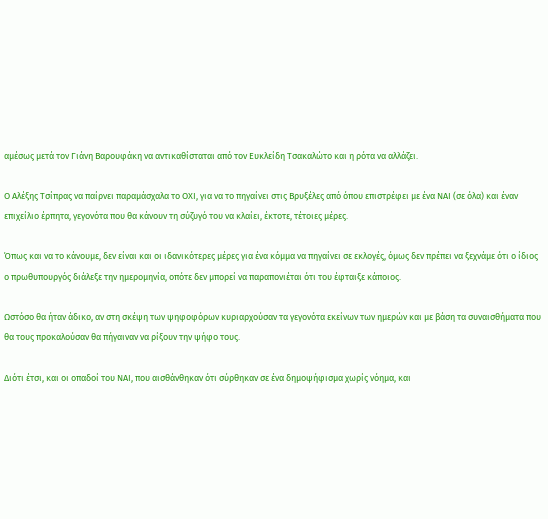αμέσως μετά τον Γιάνη Βαρουφάκη να αντικαθίσταται από τον Ευκλείδη Τσακαλώτο και η ρότα να αλλάζει.

Ο Αλέξης Τσίπρας να παίρνει παραμάσχαλα το ΟΧΙ, για να το πηγαίνει στις Βρυξέλες από όπου επιστρέφει με ένα ΝΑΙ (σε όλα) και έναν επιχείλιο έρπητα, γεγονότα που θα κάνουν τη σύζυγό του να κλαίει, έκτοτε, τέτοιες μέρες.

Όπως και να το κάνουμε, δεν είναι και οι ιδανικότερες μέρες για ένα κόμμα να πηγαίνει σε εκλογές, όμως δεν πρέπει να ξεχνάμε ότι ο ίδιος ο πρωθυπουργός διάλεξε την ημερομηνία, οπότε δεν μπορεί να παραπονιέται ότι του έφταιξε κάποιος.

Ωστόσο θα ήταν άδικο, αν στη σκέψη των ψηφοφόρων κυριαρχούσαν τα γεγονότα εκείνων των ημερών και με βάση τα συναισθήματα που θα τους προκαλούσαν θα πήγαιναν να ρίξουν την ψήφο τους.

Διότι έτσι, και οι οπαδοί του ΝΑΙ, που αισθάνθηκαν ότι σύρθηκαν σε ένα δημοψήφισμα χωρίς νόημα, και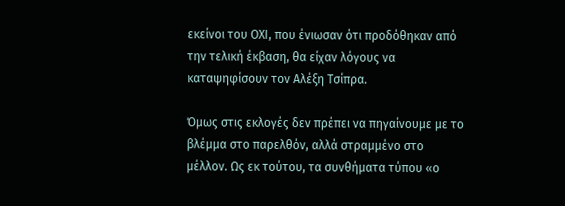εκείνοι του ΟΧΙ, που ένιωσαν ότι προδόθηκαν από την τελική έκβαση, θα είχαν λόγους να καταψηφίσουν τον Αλέξη Τσίπρα.

Όμως στις εκλογές δεν πρέπει να πηγαίνουμε με το βλέμμα στο παρελθόν, αλλά στραμμένο στο μέλλον. Ως εκ τούτου, τα συνθήματα τύπου «ο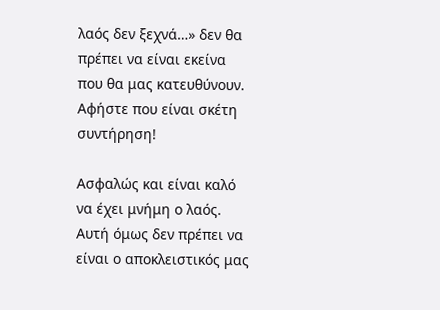λαός δεν ξεχνά…» δεν θα πρέπει να είναι εκείνα που θα μας κατευθύνουν. Αφήστε που είναι σκέτη συντήρηση!

Ασφαλώς και είναι καλό να έχει μνήμη ο λαός. Αυτή όμως δεν πρέπει να είναι ο αποκλειστικός μας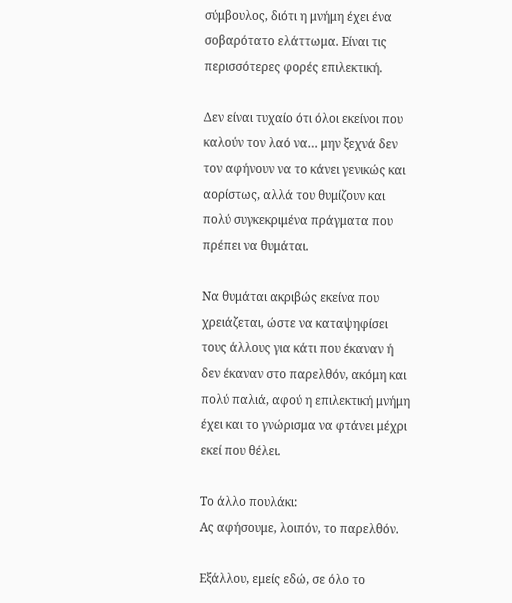σύμβουλος, διότι η μνήμη έχει ένα σοβαρότατο ελάττωμα. Είναι τις περισσότερες φορές επιλεκτική.

Δεν είναι τυχαίο ότι όλοι εκείνοι που καλούν τον λαό να… μην ξεχνά δεν τον αφήνουν να το κάνει γενικώς και αορίστως, αλλά του θυμίζουν και πολύ συγκεκριμένα πράγματα που πρέπει να θυμάται.

Να θυμάται ακριβώς εκείνα που χρειάζεται, ώστε να καταψηφίσει τους άλλους για κάτι που έκαναν ή δεν έκαναν στο παρελθόν, ακόμη και πολύ παλιά, αφού η επιλεκτική μνήμη έχει και το γνώρισμα να φτάνει μέχρι εκεί που θέλει.

Το άλλο πουλάκι:
Ας αφήσουμε, λοιπόν, το παρελθόν.

Εξάλλου, εμείς εδώ, σε όλο το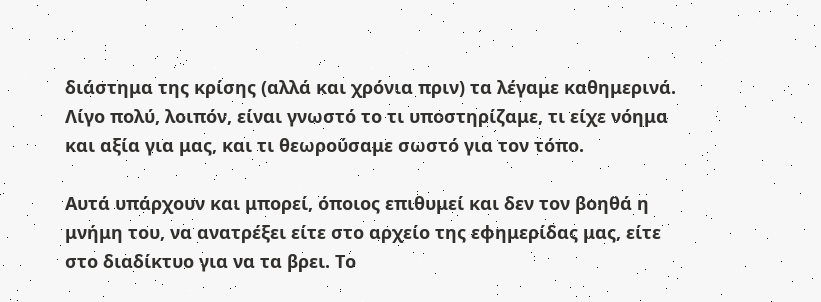διάστημα της κρίσης (αλλά και χρόνια πριν) τα λέγαμε καθημερινά. Λίγο πολύ, λοιπόν, είναι γνωστό το τι υποστηρίζαμε, τι είχε νόημα και αξία για μας, και τι θεωρούσαμε σωστό για τον τόπο.

Αυτά υπάρχουν και μπορεί, όποιος επιθυμεί και δεν τον βοηθά η μνήμη του, να ανατρέξει είτε στο αρχείο της εφημερίδας μας, είτε στο διαδίκτυο για να τα βρει. Το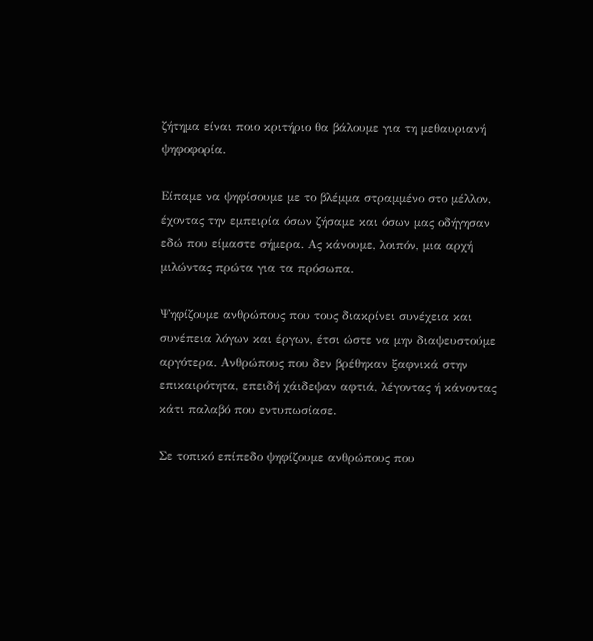ζήτημα είναι ποιο κριτήριο θα βάλουμε για τη μεθαυριανή ψηφοφορία.

Είπαμε να ψηφίσουμε με το βλέμμα στραμμένο στο μέλλον, έχοντας την εμπειρία όσων ζήσαμε και όσων μας οδήγησαν εδώ που είμαστε σήμερα. Ας κάνουμε, λοιπόν, μια αρχή μιλώντας πρώτα για τα πρόσωπα.

Ψηφίζουμε ανθρώπους που τους διακρίνει συνέχεια και συνέπεια λόγων και έργων, έτσι ώστε να μην διαψευστούμε αργότερα. Ανθρώπους που δεν βρέθηκαν ξαφνικά στην επικαιρότητα, επειδή χάιδεψαν αφτιά, λέγοντας ή κάνοντας κάτι παλαβό που εντυπωσίασε.

Σε τοπικό επίπεδο ψηφίζουμε ανθρώπους που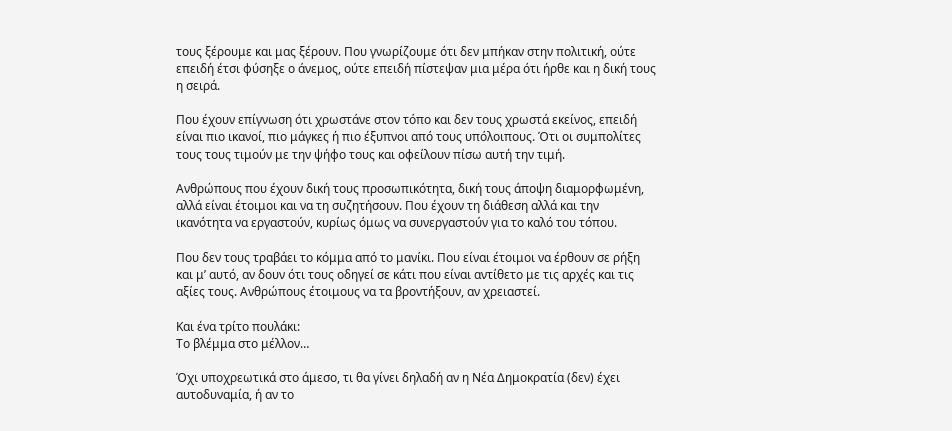τους ξέρουμε και μας ξέρουν. Που γνωρίζουμε ότι δεν μπήκαν στην πολιτική, ούτε επειδή έτσι φύσηξε ο άνεμος, ούτε επειδή πίστεψαν μια μέρα ότι ήρθε και η δική τους η σειρά.

Που έχουν επίγνωση ότι χρωστάνε στον τόπο και δεν τους χρωστά εκείνος, επειδή είναι πιο ικανοί, πιο μάγκες ή πιο έξυπνοι από τους υπόλοιπους. Ότι οι συμπολίτες τους τους τιμούν με την ψήφο τους και οφείλουν πίσω αυτή την τιμή.

Ανθρώπους που έχουν δική τους προσωπικότητα, δική τους άποψη διαμορφωμένη, αλλά είναι έτοιμοι και να τη συζητήσουν. Που έχουν τη διάθεση αλλά και την ικανότητα να εργαστούν, κυρίως όμως να συνεργαστούν για το καλό του τόπου.

Που δεν τους τραβάει το κόμμα από το μανίκι. Που είναι έτοιμοι να έρθουν σε ρήξη και μ’ αυτό, αν δουν ότι τους οδηγεί σε κάτι που είναι αντίθετο με τις αρχές και τις αξίες τους. Ανθρώπους έτοιμους να τα βροντήξουν, αν χρειαστεί.

Και ένα τρίτο πουλάκι:
Το βλέμμα στο μέλλον…

Όχι υποχρεωτικά στο άμεσο, τι θα γίνει δηλαδή αν η Νέα Δημοκρατία (δεν) έχει αυτοδυναμία, ή αν το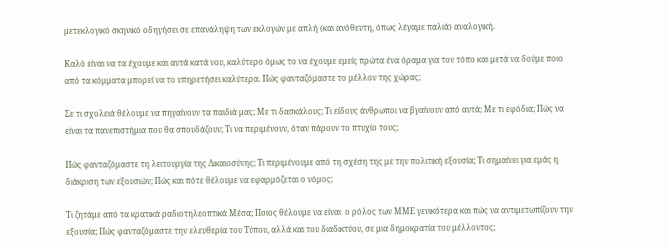μετεκλογικό σκηνικό οδηγήσει σε επανάληψη των εκλογών με απλή (και ανόθευτη, όπως λέγαμε παλιά) αναλογική.

Καλό είναι να τα έχουμε και αυτά κατά νου, καλύτερο όμως το να έχουμε εμείς πρώτα ένα όραμα για τον τόπο και μετά να δούμε ποιο από τα κόμματα μπορεί να το υπηρετήσει καλύτερα. Πώς φανταζόμαστε το μέλλον της χώρας;

Σε τι σχολειά θέλουμε να πηγαίνουν τα παιδιά μας; Με τι δασκάλους; Τι είδους άνθρωποι να βγαίνουν από αυτά; Με τι εφόδια; Πώς να είναι τα πανεπιστήμια που θα σπουδάζουν; Τι να περιμένουν, όταν πάρουν το πτυχίο τους;

Πώς φανταζόμαστε τη λειτουργία της Δικαιοσύνης; Τι περιμένουμε από τη σχέση της με την πολιτική εξουσία; Τι σημαίνει για εμάς η διάκριση των εξουσιών; Πώς και πότε θέλουμε να εφαρμόζεται ο νόμος;

Τι ζητάμε από τα κρατικά ραδιοτηλεοπτικά Μέσα; Ποιος θέλουμε να είναι  ο ρόλος των ΜΜΕ γενικότερα και πώς να αντιμετωπίζουν την εξουσία; Πώς φανταζόμαστε την ελευθερία του Τύπου, αλλά και του διαδικτύου, σε μια δημοκρατία του μέλλοντος;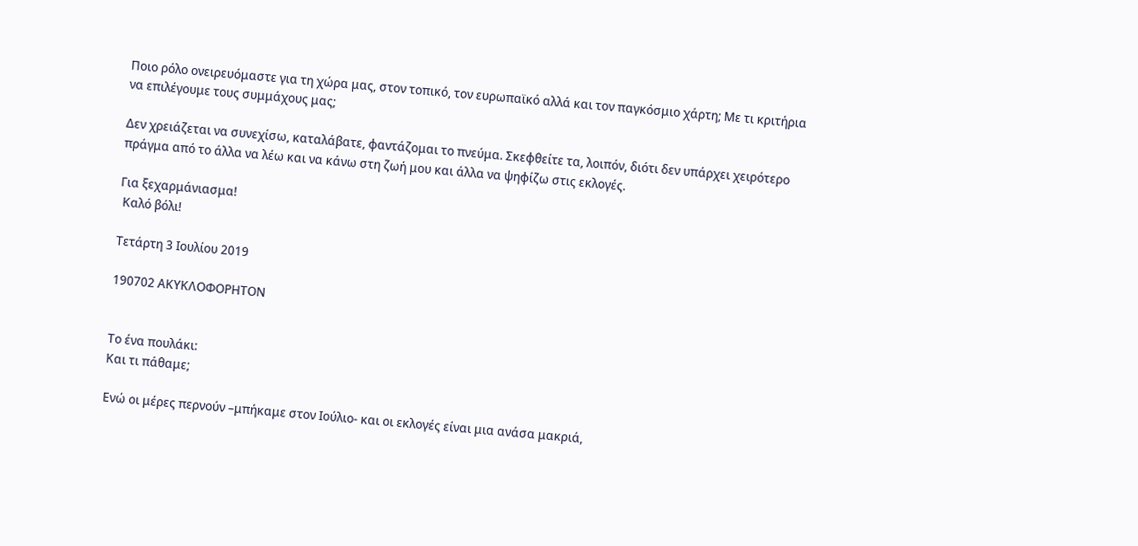Ποιο ρόλο ονειρευόμαστε για τη χώρα μας, στον τοπικό, τον ευρωπαϊκό αλλά και τον παγκόσμιο χάρτη; Με τι κριτήρια να επιλέγουμε τους συμμάχους μας;

Δεν χρειάζεται να συνεχίσω, καταλάβατε, φαντάζομαι το πνεύμα. Σκεφθείτε τα, λοιπόν, διότι δεν υπάρχει χειρότερο πράγμα από το άλλα να λέω και να κάνω στη ζωή μου και άλλα να ψηφίζω στις εκλογές.

Για ξεχαρμάνιασμα!
 Καλό βόλι!

Τετάρτη 3 Ιουλίου 2019

190702 ΑΚΥΚΛΟΦΟΡΗΤΟΝ


Το ένα πουλάκι:
Και τι πάθαμε;

Ενώ οι μέρες περνούν –μπήκαμε στον Ιούλιο- και οι εκλογές είναι μια ανάσα μακριά,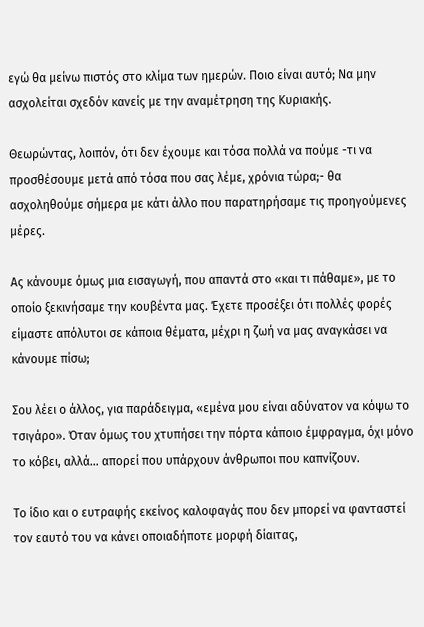εγώ θα μείνω πιστός στο κλίμα των ημερών. Ποιο είναι αυτό; Να μην ασχολείται σχεδόν κανείς με την αναμέτρηση της Κυριακής.

Θεωρώντας, λοιπόν, ότι δεν έχουμε και τόσα πολλά να πούμε -τι να προσθέσουμε μετά από τόσα που σας λέμε, χρόνια τώρα;- θα ασχοληθούμε σήμερα με κάτι άλλο που παρατηρήσαμε τις προηγούμενες μέρες.

Ας κάνουμε όμως μια εισαγωγή, που απαντά στο «και τι πάθαμε», με το οποίο ξεκινήσαμε την κουβέντα μας. Έχετε προσέξει ότι πολλές φορές είμαστε απόλυτοι σε κάποια θέματα, μέχρι η ζωή να μας αναγκάσει να κάνουμε πίσω;

Σου λέει ο άλλος, για παράδειγμα, «εμένα μου είναι αδύνατον να κόψω το τσιγάρο». Όταν όμως του χτυπήσει την πόρτα κάποιο έμφραγμα, όχι μόνο το κόβει, αλλά… απορεί που υπάρχουν άνθρωποι που καπνίζουν.

Το ίδιο και ο ευτραφής εκείνος καλοφαγάς που δεν μπορεί να φανταστεί τον εαυτό του να κάνει οποιαδήποτε μορφή δίαιτας,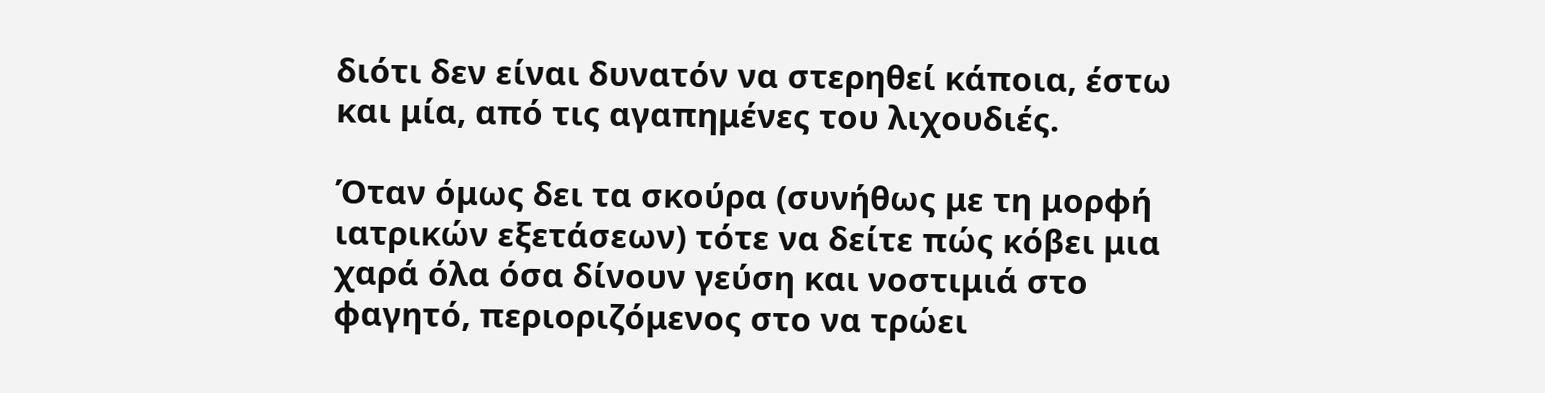διότι δεν είναι δυνατόν να στερηθεί κάποια, έστω και μία, από τις αγαπημένες του λιχουδιές.

Όταν όμως δει τα σκούρα (συνήθως με τη μορφή ιατρικών εξετάσεων) τότε να δείτε πώς κόβει μια χαρά όλα όσα δίνουν γεύση και νοστιμιά στο φαγητό, περιοριζόμενος στο να τρώει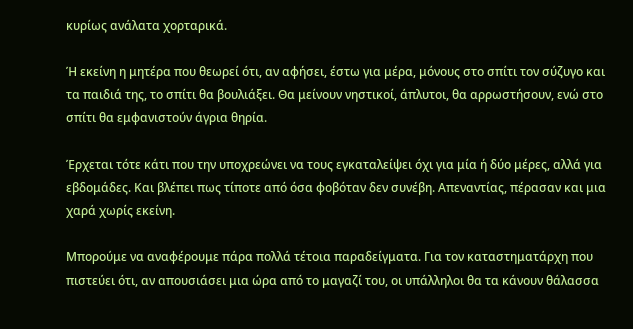κυρίως ανάλατα χορταρικά.

Ή εκείνη η μητέρα που θεωρεί ότι, αν αφήσει, έστω για μέρα, μόνους στο σπίτι τον σύζυγο και τα παιδιά της, το σπίτι θα βουλιάξει. Θα μείνουν νηστικοί, άπλυτοι, θα αρρωστήσουν, ενώ στο σπίτι θα εμφανιστούν άγρια θηρία.

Έρχεται τότε κάτι που την υποχρεώνει να τους εγκαταλείψει όχι για μία ή δύο μέρες, αλλά για εβδομάδες. Και βλέπει πως τίποτε από όσα φοβόταν δεν συνέβη. Απεναντίας, πέρασαν και μια χαρά χωρίς εκείνη.

Μπορούμε να αναφέρουμε πάρα πολλά τέτοια παραδείγματα. Για τον καταστηματάρχη που πιστεύει ότι, αν απουσιάσει μια ώρα από το μαγαζί του, οι υπάλληλοι θα τα κάνουν θάλασσα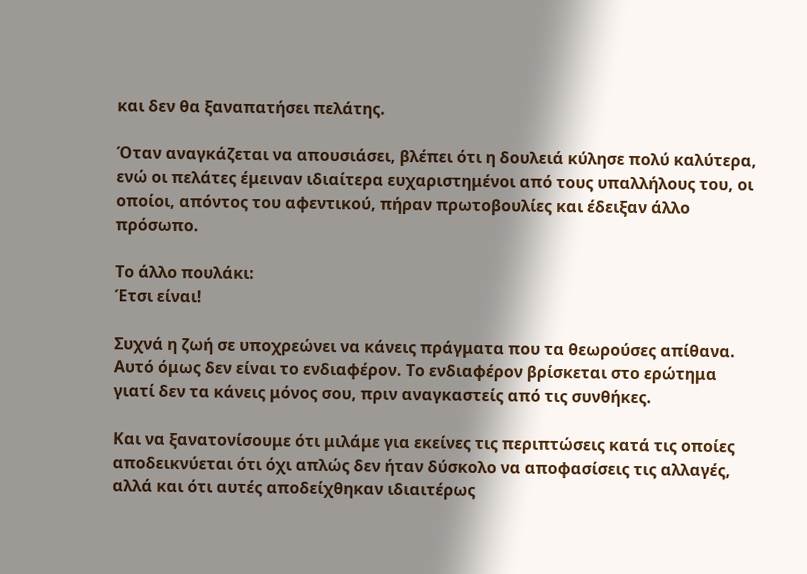και δεν θα ξαναπατήσει πελάτης.

Όταν αναγκάζεται να απουσιάσει, βλέπει ότι η δουλειά κύλησε πολύ καλύτερα, ενώ οι πελάτες έμειναν ιδιαίτερα ευχαριστημένοι από τους υπαλλήλους του, οι οποίοι, απόντος του αφεντικού, πήραν πρωτοβουλίες και έδειξαν άλλο πρόσωπο.

Το άλλο πουλάκι:
Έτσι είναι!

Συχνά η ζωή σε υποχρεώνει να κάνεις πράγματα που τα θεωρούσες απίθανα. Αυτό όμως δεν είναι το ενδιαφέρον. Το ενδιαφέρον βρίσκεται στο ερώτημα γιατί δεν τα κάνεις μόνος σου, πριν αναγκαστείς από τις συνθήκες.

Και να ξανατονίσουμε ότι μιλάμε για εκείνες τις περιπτώσεις κατά τις οποίες αποδεικνύεται ότι όχι απλώς δεν ήταν δύσκολο να αποφασίσεις τις αλλαγές, αλλά και ότι αυτές αποδείχθηκαν ιδιαιτέρως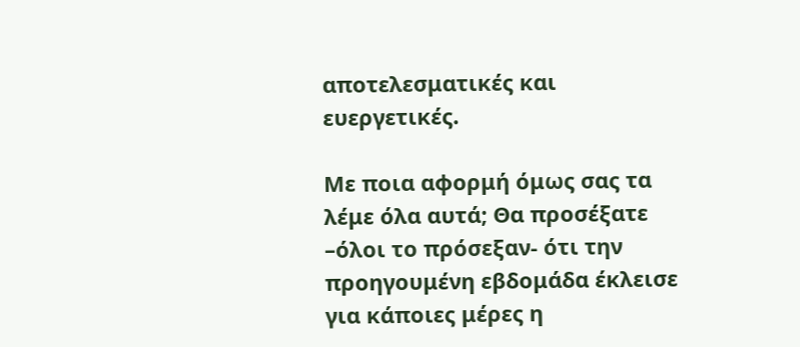αποτελεσματικές και ευεργετικές.

Με ποια αφορμή όμως σας τα λέμε όλα αυτά; Θα προσέξατε –όλοι το πρόσεξαν- ότι την προηγουμένη εβδομάδα έκλεισε για κάποιες μέρες η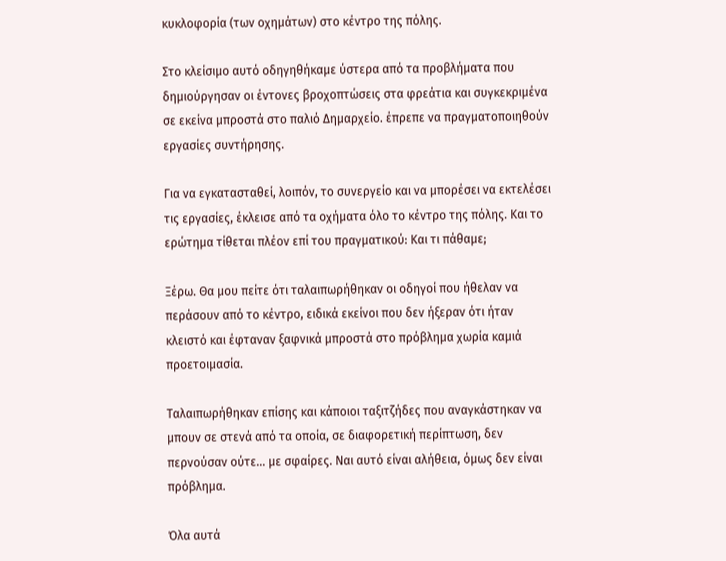κυκλοφορία (των οχημάτων) στο κέντρο της πόλης.

Στο κλείσιμο αυτό οδηγηθήκαμε ύστερα από τα προβλήματα που δημιούργησαν οι έντονες βροχοπτώσεις στα φρεάτια και συγκεκριμένα σε εκείνα μπροστά στο παλιό Δημαρχείο. έπρεπε να πραγματοποιηθούν εργασίες συντήρησης.

Για να εγκατασταθεί, λοιπόν, το συνεργείο και να μπορέσει να εκτελέσει τις εργασίες, έκλεισε από τα οχήματα όλο το κέντρο της πόλης. Και το ερώτημα τίθεται πλέον επί του πραγματικού: Και τι πάθαμε;

Ξέρω. Θα μου πείτε ότι ταλαιπωρήθηκαν οι οδηγοί που ήθελαν να περάσουν από το κέντρο, ειδικά εκείνοι που δεν ήξεραν ότι ήταν κλειστό και έφταναν ξαφνικά μπροστά στο πρόβλημα χωρία καμιά προετοιμασία.

Ταλαιπωρήθηκαν επίσης και κάποιοι ταξιτζήδες που αναγκάστηκαν να μπουν σε στενά από τα οποία, σε διαφορετική περίπτωση, δεν περνούσαν ούτε… με σφαίρες. Ναι αυτό είναι αλήθεια, όμως δεν είναι πρόβλημα.

Όλα αυτά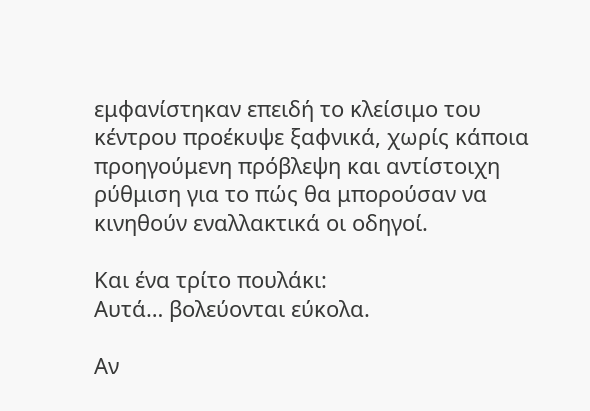εμφανίστηκαν επειδή το κλείσιμο του κέντρου προέκυψε ξαφνικά, χωρίς κάποια προηγούμενη πρόβλεψη και αντίστοιχη ρύθμιση για το πώς θα μπορούσαν να κινηθούν εναλλακτικά οι οδηγοί.

Και ένα τρίτο πουλάκι:
Αυτά… βολεύονται εύκολα.

Αν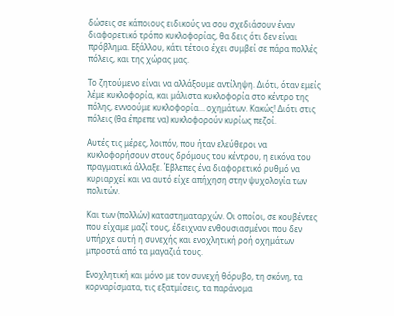δώσεις σε κάποιους ειδικούς να σου σχεδιάσουν έναν διαφορετικό τρόπο κυκλοφορίας, θα δεις ότι δεν είναι πρόβλημα. Εξάλλου, κάτι τέτοιο έχει συμβεί σε πάρα πολλές πόλεις, και της χώρας μας.

Το ζητούμενο είναι να αλλάξουμε αντίληψη. Διότι, όταν εμείς λέμε κυκλοφορία, και μάλιστα κυκλοφορία στο κέντρο της πόλης, εννοούμε κυκλοφορία… οχημάτων. Κακώς! Διότι στις πόλεις (θα έπρεπε να) κυκλοφορούν κυρίως πεζοί.

Αυτές τις μέρες, λοιπόν, που ήταν ελεύθεροι να κυκλοφορήσουν στους δρόμους του κέντρου, η εικόνα του πραγματικά άλλαξε. Έβλεπες ένα διαφορετικό ρυθμό να κυριαρχεί και να αυτό είχε απήχηση στην ψυχολογία των πολιτών.

Και των (πολλών) καταστηματαρχών. Οι οποίοι, σε κουβέντες που είχαμε μαζί τους, έδειχναν ενθουσιασμένοι που δεν υπήρχε αυτή η συνεχής και ενοχλητική ροή οχημάτων μπροστά από τα μαγαζιά τους.

Ενοχλητική και μόνο με τον συνεχή θόρυβο, τη σκόνη, τα κορναρίσματα, τις εξατμίσεις, τα παράνομα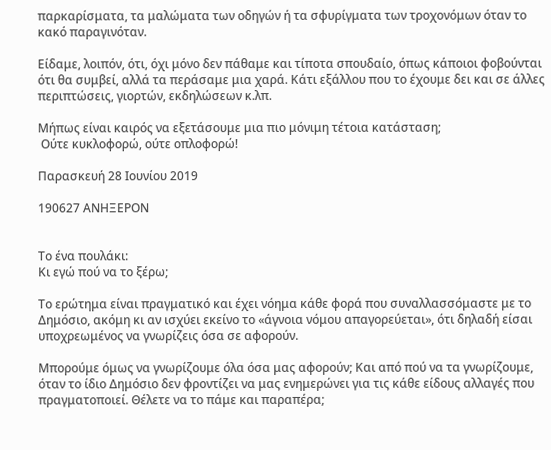παρκαρίσματα, τα μαλώματα των οδηγών ή τα σφυρίγματα των τροχονόμων όταν το κακό παραγινόταν.

Είδαμε, λοιπόν, ότι, όχι μόνο δεν πάθαμε και τίποτα σπουδαίο, όπως κάποιοι φοβούνται ότι θα συμβεί, αλλά τα περάσαμε μια χαρά. Κάτι εξάλλου που το έχουμε δει και σε άλλες περιπτώσεις, γιορτών, εκδηλώσεων κ.λπ.

Μήπως είναι καιρός να εξετάσουμε μια πιο μόνιμη τέτοια κατάσταση;
 Ούτε κυκλοφορώ, ούτε οπλοφορώ!

Παρασκευή 28 Ιουνίου 2019

190627 ΑΝΗΞΕΡΟΝ


Το ένα πουλάκι:
Κι εγώ πού να το ξέρω;

Το ερώτημα είναι πραγματικό και έχει νόημα κάθε φορά που συναλλασσόμαστε με το Δημόσιο, ακόμη κι αν ισχύει εκείνο το «άγνοια νόμου απαγορεύεται», ότι δηλαδή είσαι υποχρεωμένος να γνωρίζεις όσα σε αφορούν.

Μπορούμε όμως να γνωρίζουμε όλα όσα μας αφορούν; Και από πού να τα γνωρίζουμε, όταν το ίδιο Δημόσιο δεν φροντίζει να μας ενημερώνει για τις κάθε είδους αλλαγές που πραγματοποιεί. Θέλετε να το πάμε και παραπέρα;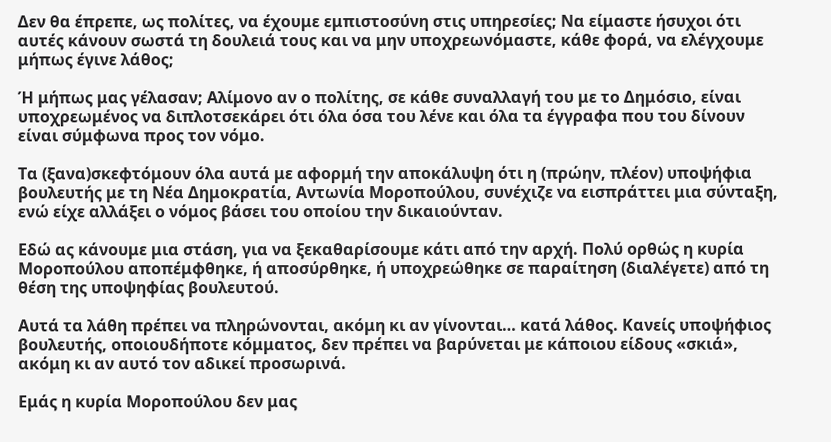Δεν θα έπρεπε, ως πολίτες, να έχουμε εμπιστοσύνη στις υπηρεσίες; Να είμαστε ήσυχοι ότι αυτές κάνουν σωστά τη δουλειά τους και να μην υποχρεωνόμαστε, κάθε φορά, να ελέγχουμε μήπως έγινε λάθος;

Ή μήπως μας γέλασαν; Αλίμονο αν ο πολίτης, σε κάθε συναλλαγή του με το Δημόσιο, είναι υποχρεωμένος να διπλοτσεκάρει ότι όλα όσα του λένε και όλα τα έγγραφα που του δίνουν είναι σύμφωνα προς τον νόμο.

Τα (ξανα)σκεφτόμουν όλα αυτά με αφορμή την αποκάλυψη ότι η (πρώην, πλέον) υποψήφια βουλευτής με τη Νέα Δημοκρατία, Αντωνία Μοροπούλου, συνέχιζε να εισπράττει μια σύνταξη, ενώ είχε αλλάξει ο νόμος βάσει του οποίου την δικαιούνταν.

Εδώ ας κάνουμε μια στάση, για να ξεκαθαρίσουμε κάτι από την αρχή. Πολύ ορθώς η κυρία Μοροπούλου αποπέμφθηκε, ή αποσύρθηκε, ή υποχρεώθηκε σε παραίτηση (διαλέγετε) από τη θέση της υποψηφίας βουλευτού.

Αυτά τα λάθη πρέπει να πληρώνονται, ακόμη κι αν γίνονται… κατά λάθος. Κανείς υποψήφιος βουλευτής, οποιουδήποτε κόμματος, δεν πρέπει να βαρύνεται με κάποιου είδους «σκιά», ακόμη κι αν αυτό τον αδικεί προσωρινά.

Εμάς η κυρία Μοροπούλου δεν μας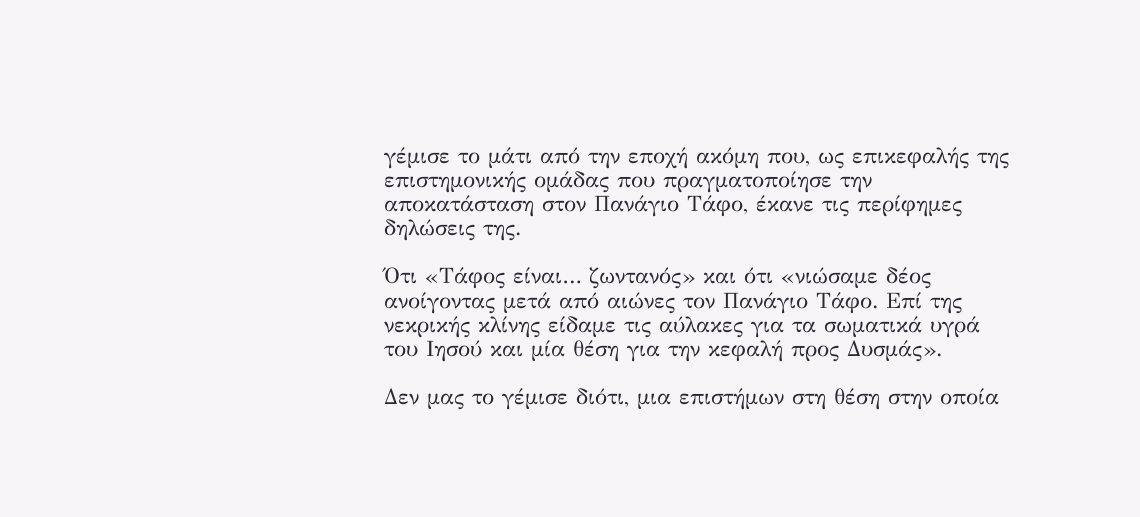γέμισε το μάτι από την εποχή ακόμη που, ως επικεφαλής της επιστημονικής ομάδας που πραγματοποίησε την αποκατάσταση στον Πανάγιο Τάφο, έκανε τις περίφημες δηλώσεις της.

Ότι «Τάφος είναι… ζωντανός» και ότι «νιώσαμε δέος ανοίγοντας μετά από αιώνες τον Πανάγιο Τάφο. Επί της νεκρικής κλίνης είδαμε τις αύλακες για τα σωματικά υγρά του Ιησού και μία θέση για την κεφαλή προς Δυσμάς».

Δεν μας το γέμισε διότι, μια επιστήμων στη θέση στην οποία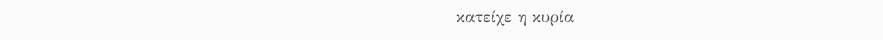κατείχε η κυρία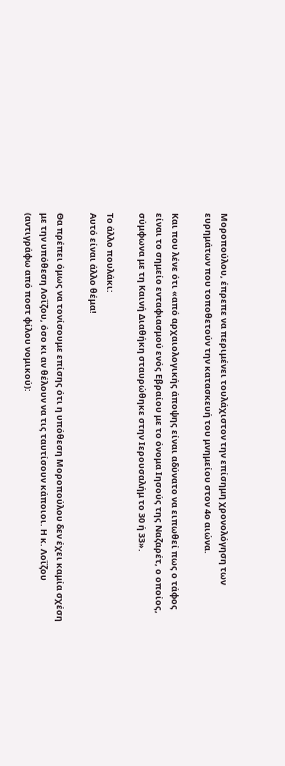Μοροπούλου, έπρεπε να περιμένει τουλάχιστον την επίσημη χρονολόγηση των ευρημάτων που τοποθετούν την κατασκευή του μνημείου στον 4ο αιώνα.

Και που λένε ότι «από αρχαιολογικής άποψης είναι αδύνατο να ειπωθεί πως ο τάφος είναι το σημείο ενταφιασμού ενός Εβραίου με το όνομα Ιησούς της Ναζαρέτ, ο οποίος, σύμφωνα με τη Καινή Διαθήκη σταυρώθηκε στην Ιερουσαλήμ το 30 ή 33».

Το άλλο πουλάκι:
Αυτό είναι άλλο θέμα!

Θα πρέπει όμως να τονίσουμε επίσης ότι η υπόθεση Μοροπούλου δεν έχει καμία σχέση με την υπόθεση Λοΐζου, όσο κι αν θέλουν να τις ταυτίσουν κάποιοι. Η κ. Λοΐζου (αντιγράφω από ποστ φίλου νομικού):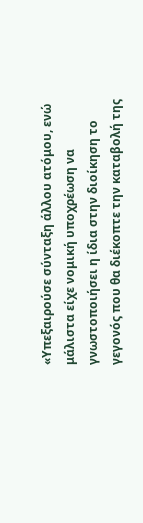«Υπεξαιρούσε σύνταξη άλλου ατόμου, ενώ μάλιστα είχε νομική υποχρέωση να γνωστοποιήσει η ίδια στην διοίκηση το γεγονός που θα διέκοπτε την καταβολή της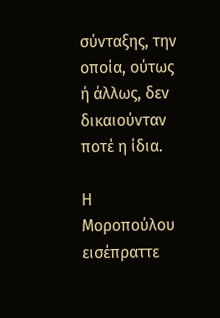σύνταξης, την οποία, ούτως ή άλλως, δεν δικαιούνταν ποτέ η ίδια.

Η Μοροπούλου εισέπραττε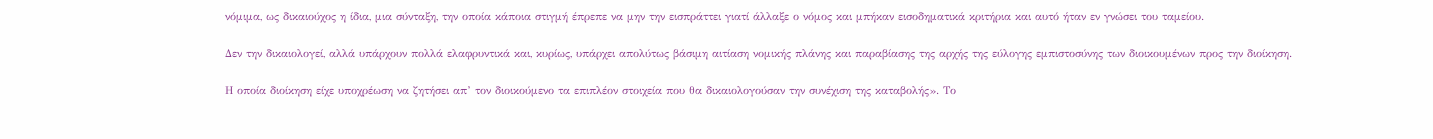νόμιμα, ως δικαιούχος η ίδια, μια σύνταξη, την οποία κάποια στιγμή έπρεπε να μην την εισπράττει γιατί άλλαξε ο νόμος και μπήκαν εισοδηματικά κριτήρια και αυτό ήταν εν γνώσει του ταμείου.

Δεν την δικαιολογεί, αλλά υπάρχουν πολλά ελαφρυντικά και, κυρίως, υπάρχει απολύτως βάσιμη αιτίαση νομικής πλάνης και παραβίασης της αρχής της εύλογης εμπιστοσύνης των διοικουμένων προς την διοίκηση.

Η οποία διοίκηση είχε υποχρέωση να ζητήσει απ’ τον διοικούμενο τα επιπλέον στοιχεία που θα δικαιολογούσαν την συνέχιση της καταβολής». Το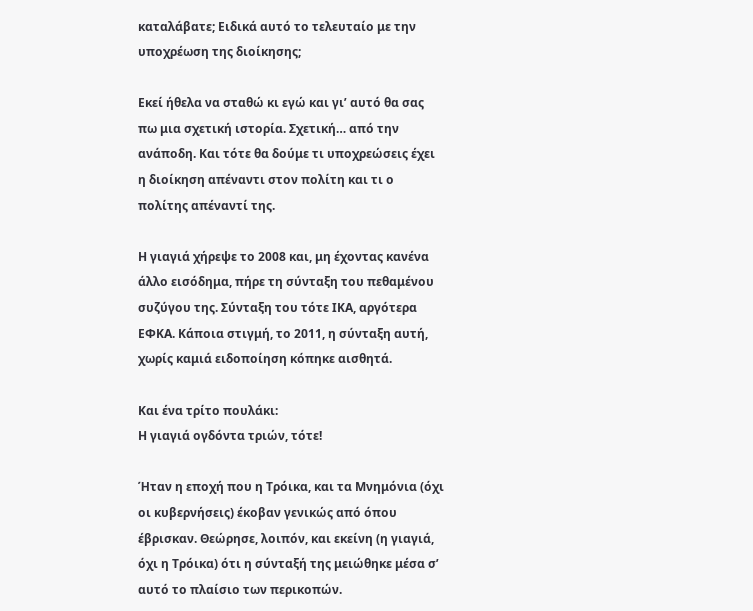καταλάβατε; Ειδικά αυτό το τελευταίο με την υποχρέωση της διοίκησης;

Εκεί ήθελα να σταθώ κι εγώ και γι’ αυτό θα σας πω μια σχετική ιστορία. Σχετική… από την ανάποδη. Και τότε θα δούμε τι υποχρεώσεις έχει η διοίκηση απέναντι στον πολίτη και τι ο πολίτης απέναντί της.

Η γιαγιά χήρεψε το 2008 και, μη έχοντας κανένα άλλο εισόδημα, πήρε τη σύνταξη του πεθαμένου συζύγου της. Σύνταξη του τότε ΙΚΑ, αργότερα ΕΦΚΑ. Κάποια στιγμή, το 2011, η σύνταξη αυτή, χωρίς καμιά ειδοποίηση κόπηκε αισθητά.

Και ένα τρίτο πουλάκι:
Η γιαγιά ογδόντα τριών, τότε!

Ήταν η εποχή που η Τρόικα, και τα Μνημόνια (όχι οι κυβερνήσεις) έκοβαν γενικώς από όπου έβρισκαν. Θεώρησε, λοιπόν, και εκείνη (η γιαγιά, όχι η Τρόικα) ότι η σύνταξή της μειώθηκε μέσα σ’ αυτό το πλαίσιο των περικοπών.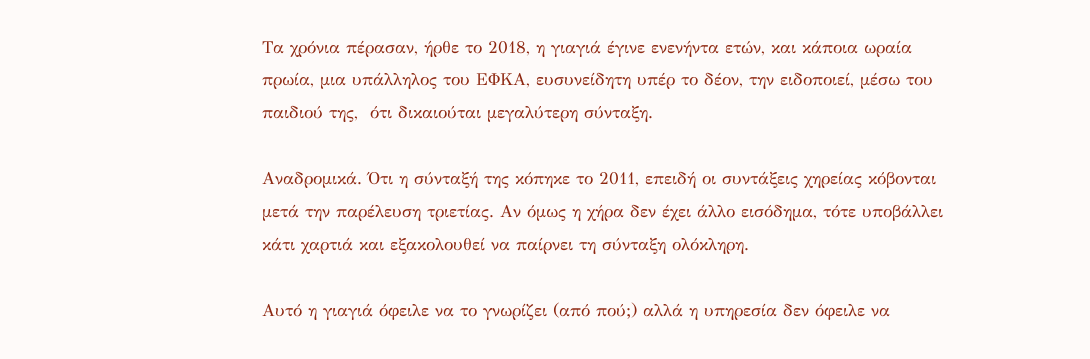Τα χρόνια πέρασαν, ήρθε το 2018, η γιαγιά έγινε ενενήντα ετών, και κάποια ωραία πρωία, μια υπάλληλος του ΕΦΚΑ, ευσυνείδητη υπέρ το δέον, την ειδοποιεί, μέσω του παιδιού της,  ότι δικαιούται μεγαλύτερη σύνταξη.

Αναδρομικά. Ότι η σύνταξή της κόπηκε το 2011, επειδή οι συντάξεις χηρείας κόβονται μετά την παρέλευση τριετίας. Αν όμως η χήρα δεν έχει άλλο εισόδημα, τότε υποβάλλει κάτι χαρτιά και εξακολουθεί να παίρνει τη σύνταξη ολόκληρη.

Αυτό η γιαγιά όφειλε να το γνωρίζει (από πού;) αλλά η υπηρεσία δεν όφειλε να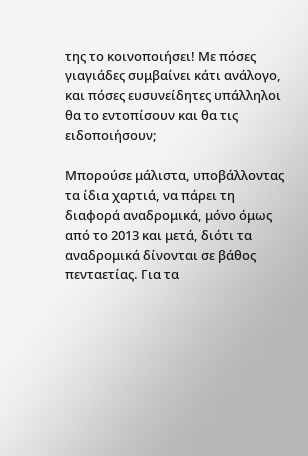της το κοινοποιήσει! Με πόσες γιαγιάδες συμβαίνει κάτι ανάλογο, και πόσες ευσυνείδητες υπάλληλοι θα το εντοπίσουν και θα τις ειδοποιήσουν;

Μπορούσε μάλιστα, υποβάλλοντας τα ίδια χαρτιά, να πάρει τη διαφορά αναδρομικά, μόνο όμως από το 2013 και μετά, διότι τα αναδρομικά δίνονται σε βάθος πενταετίας. Για τα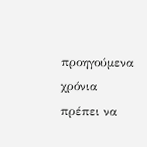προηγούμενα χρόνια πρέπει να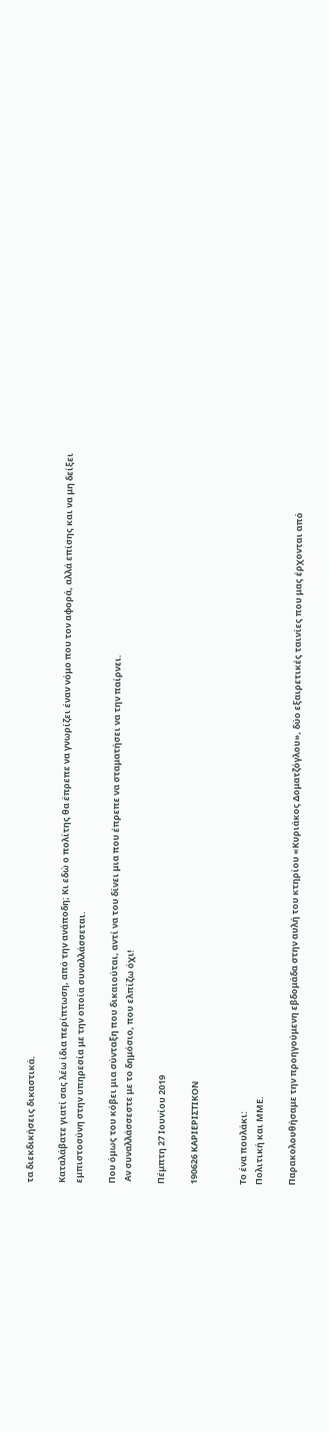τα διεκδικήσεις δικαστικά.

Καταλάβατε γιατί σας λέω ίδια περίπτωση, από την ανάποδη; Κι εδώ ο πολίτης θα έπρεπε να γνωρίζει έναν νόμο που τον αφορά, αλλά επίσης και να μη δείξει εμπιστοσύνη στην υπηρεσία με την οποία συναλλάσσεται.

Που όμως του κόβει μια σύνταξη που δικαιούται, αντί να του δίνει μια που έπρεπε να σταματήσει να την παίρνει.
 Αν συναλλάσσεστε με το δημόσιο, που ελπίζω όχι!

Πέμπτη 27 Ιουνίου 2019

190626 ΚΑΡΙΕΡΙΣΤΙΚΟΝ


Το ένα πουλάκι:
Πολιτική και ΜΜΕ.

Παρακολουθήσαμε την προηγούμενη εβδομάδα στην αυλή του κτηρίου «Κυριάκος Δοματζόγλου», δύο εξαιρετικές ταινίες που μας έρχονται από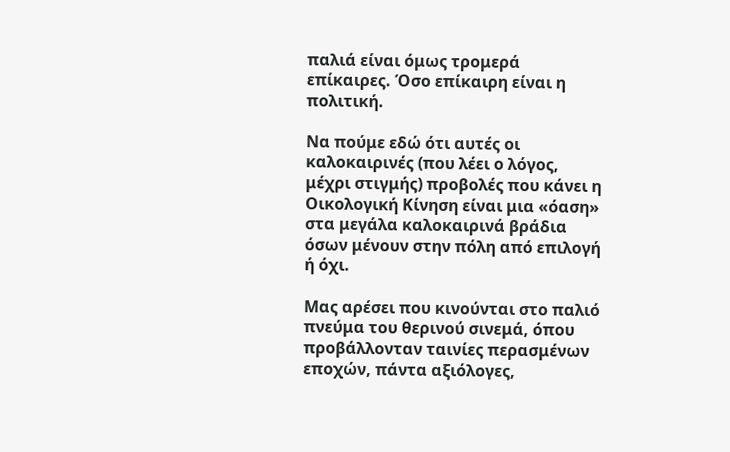παλιά είναι όμως τρομερά επίκαιρες. Όσο επίκαιρη είναι η πολιτική.

Να πούμε εδώ ότι αυτές οι καλοκαιρινές (που λέει ο λόγος, μέχρι στιγμής) προβολές που κάνει η Οικολογική Κίνηση είναι μια «όαση» στα μεγάλα καλοκαιρινά βράδια όσων μένουν στην πόλη από επιλογή ή όχι.

Μας αρέσει που κινούνται στο παλιό πνεύμα του θερινού σινεμά, όπου προβάλλονταν ταινίες περασμένων εποχών, πάντα αξιόλογες,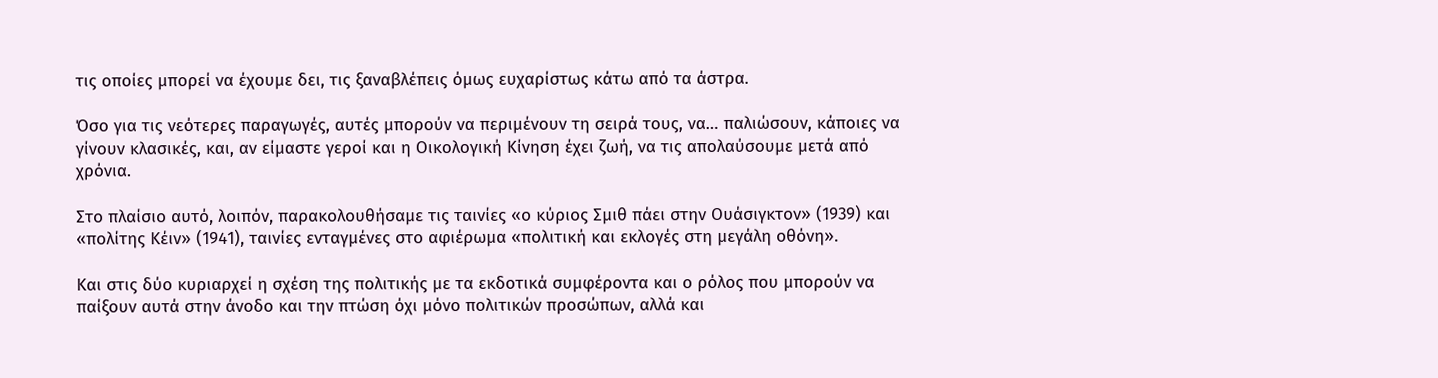τις οποίες μπορεί να έχουμε δει, τις ξαναβλέπεις όμως ευχαρίστως κάτω από τα άστρα.

Όσο για τις νεότερες παραγωγές, αυτές μπορούν να περιμένουν τη σειρά τους, να… παλιώσουν, κάποιες να γίνουν κλασικές, και, αν είμαστε γεροί και η Οικολογική Κίνηση έχει ζωή, να τις απολαύσουμε μετά από χρόνια.

Στο πλαίσιο αυτό, λοιπόν, παρακολουθήσαμε τις ταινίες «ο κύριος Σμιθ πάει στην Ουάσιγκτον» (1939) και «πολίτης Κέιν» (1941), ταινίες ενταγμένες στο αφιέρωμα «πολιτική και εκλογές στη μεγάλη οθόνη».

Και στις δύο κυριαρχεί η σχέση της πολιτικής με τα εκδοτικά συμφέροντα και ο ρόλος που μπορούν να παίξουν αυτά στην άνοδο και την πτώση όχι μόνο πολιτικών προσώπων, αλλά και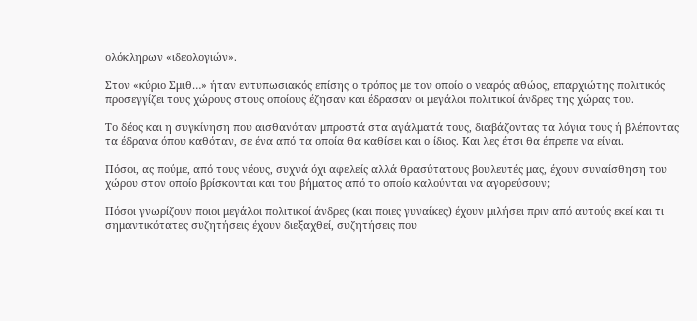ολόκληρων «ιδεολογιών».

Στον «κύριο Σμιθ…» ήταν εντυπωσιακός επίσης ο τρόπος με τον οποίο ο νεαρός αθώος, επαρχιώτης πολιτικός προσεγγίζει τους χώρους στους οποίους έζησαν και έδρασαν οι μεγάλοι πολιτικοί άνδρες της χώρας του.

Το δέος και η συγκίνηση που αισθανόταν μπροστά στα αγάλματά τους, διαβάζοντας τα λόγια τους ή βλέποντας τα έδρανα όπου καθόταν, σε ένα από τα οποία θα καθίσει και ο ίδιος. Και λες έτσι θα έπρεπε να είναι.

Πόσοι, ας πούμε, από τους νέους, συχνά όχι αφελείς αλλά θρασύτατους βουλευτές μας, έχουν συναίσθηση του χώρου στον οποίο βρίσκονται και του βήματος από το οποίο καλούνται να αγορεύσουν;

Πόσοι γνωρίζουν ποιοι μεγάλοι πολιτικοί άνδρες (και ποιες γυναίκες) έχουν μιλήσει πριν από αυτούς εκεί και τι σημαντικότατες συζητήσεις έχουν διεξαχθεί, συζητήσεις που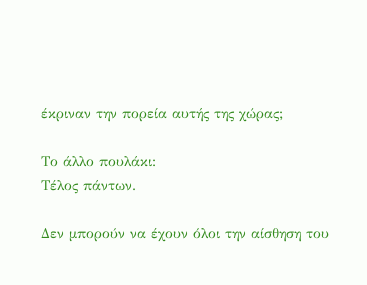έκριναν την πορεία αυτής της χώρας;

Το άλλο πουλάκι:
Τέλος πάντων.

Δεν μπορούν να έχουν όλοι την αίσθηση του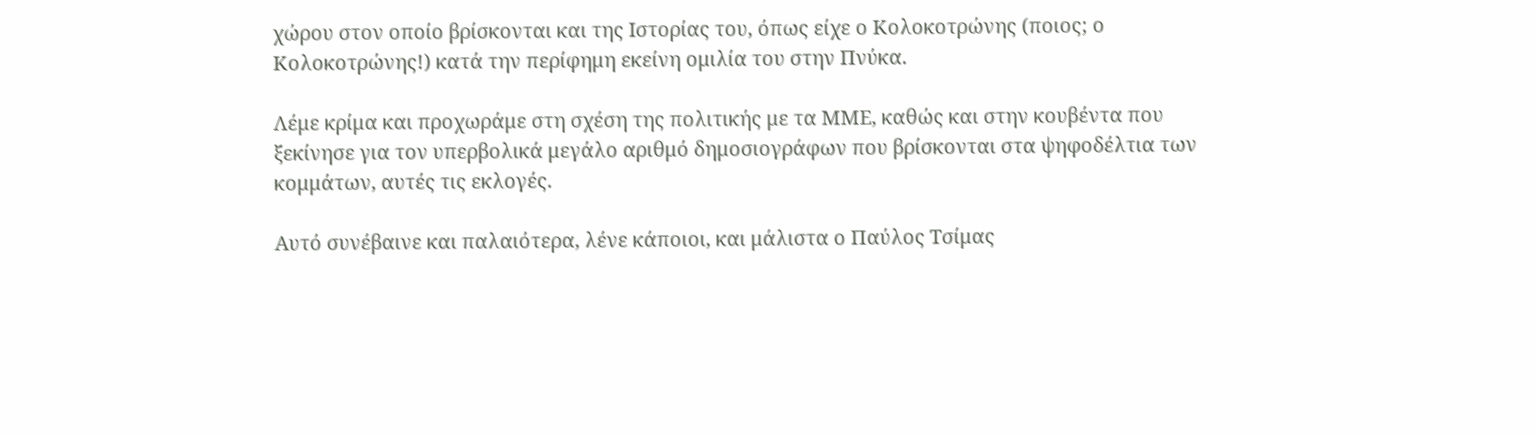χώρου στον οποίο βρίσκονται και της Ιστορίας του, όπως είχε ο Κολοκοτρώνης (ποιος; ο Κολοκοτρώνης!) κατά την περίφημη εκείνη ομιλία του στην Πνύκα.

Λέμε κρίμα και προχωράμε στη σχέση της πολιτικής με τα ΜΜΕ, καθώς και στην κουβέντα που ξεκίνησε για τον υπερβολικά μεγάλο αριθμό δημοσιογράφων που βρίσκονται στα ψηφοδέλτια των κομμάτων, αυτές τις εκλογές.

Αυτό συνέβαινε και παλαιότερα, λένε κάποιοι, και μάλιστα ο Παύλος Τσίμας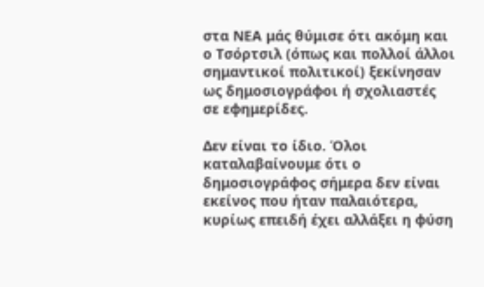στα ΝΕΑ μάς θύμισε ότι ακόμη και ο Τσόρτσιλ (όπως και πολλοί άλλοι σημαντικοί πολιτικοί) ξεκίνησαν ως δημοσιογράφοι ή σχολιαστές σε εφημερίδες.

Δεν είναι το ίδιο. Όλοι καταλαβαίνουμε ότι ο δημοσιογράφος σήμερα δεν είναι εκείνος που ήταν παλαιότερα, κυρίως επειδή έχει αλλάξει η φύση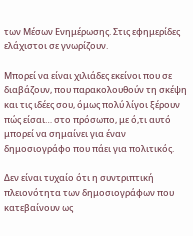των Μέσων Ενημέρωσης. Στις εφημερίδες ελάχιστοι σε γνωρίζουν.

Μπορεί να είναι χιλιάδες εκείνοι που σε διαβάζουν, που παρακολουθούν τη σκέψη και τις ιδέες σου, όμως πολύ λίγοι ξέρουν πώς είσαι… στο πρόσωπο, με ό,τι αυτό μπορεί να σημαίνει για έναν δημοσιογράφο που πάει για πολιτικός.

Δεν είναι τυχαίο ότι η συντριπτική πλειονότητα των δημοσιογράφων που κατεβαίνουν ως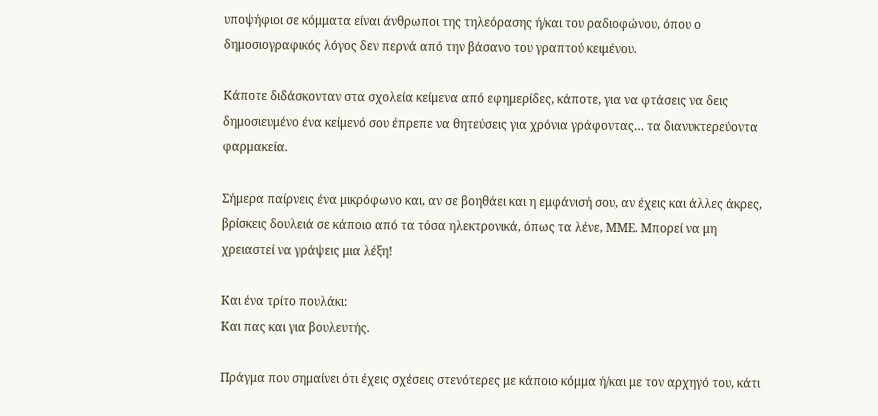υποψήφιοι σε κόμματα είναι άνθρωποι της τηλεόρασης ή/και του ραδιοφώνου, όπου ο δημοσιογραφικός λόγος δεν περνά από την βάσανο του γραπτού κειμένου.

Κάποτε διδάσκονταν στα σχολεία κείμενα από εφημερίδες, κάποτε, για να φτάσεις να δεις δημοσιευμένο ένα κείμενό σου έπρεπε να θητεύσεις για χρόνια γράφοντας… τα διανυκτερεύοντα φαρμακεία.

Σήμερα παίρνεις ένα μικρόφωνο και, αν σε βοηθάει και η εμφάνισή σου, αν έχεις και άλλες άκρες, βρίσκεις δουλειά σε κάποιο από τα τόσα ηλεκτρονικά, όπως τα λένε, ΜΜΕ. Μπορεί να μη χρειαστεί να γράψεις μια λέξη!

Και ένα τρίτο πουλάκι:
Και πας και για βουλευτής.

Πράγμα που σημαίνει ότι έχεις σχέσεις στενότερες με κάποιο κόμμα ή/και με τον αρχηγό του, κάτι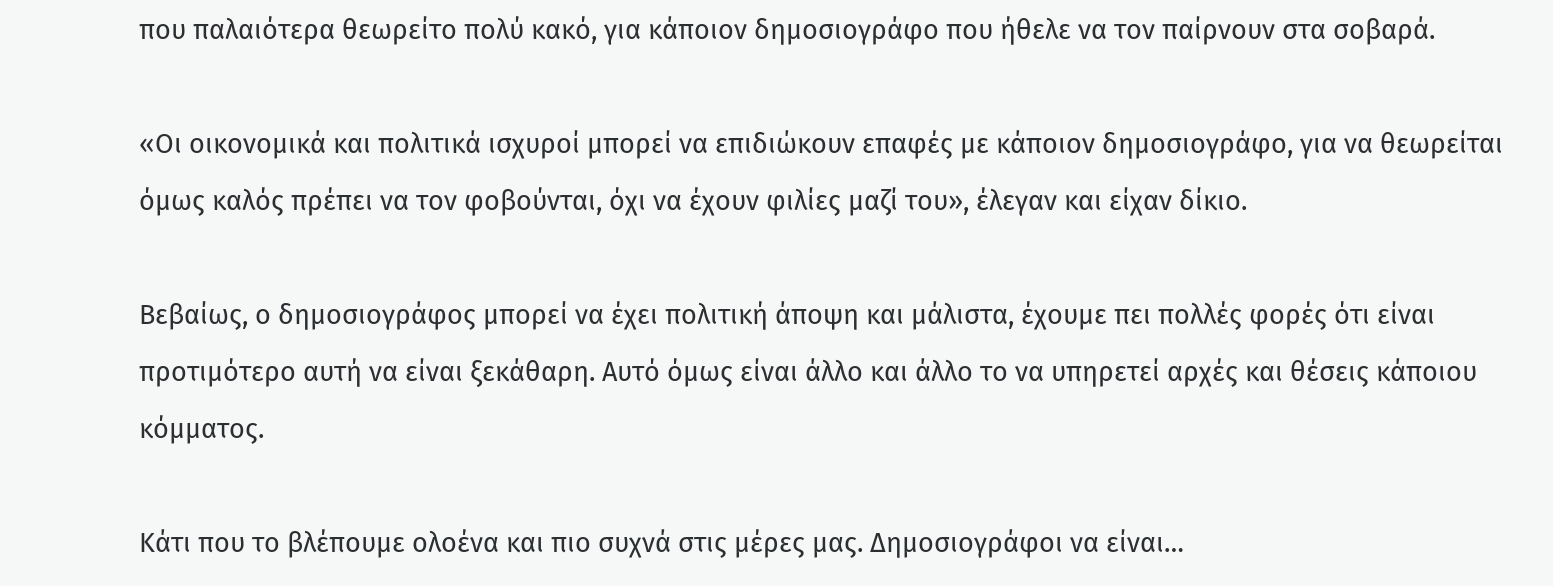που παλαιότερα θεωρείτο πολύ κακό, για κάποιον δημοσιογράφο που ήθελε να τον παίρνουν στα σοβαρά.

«Οι οικονομικά και πολιτικά ισχυροί μπορεί να επιδιώκουν επαφές με κάποιον δημοσιογράφο, για να θεωρείται όμως καλός πρέπει να τον φοβούνται, όχι να έχουν φιλίες μαζί του», έλεγαν και είχαν δίκιο.

Βεβαίως, ο δημοσιογράφος μπορεί να έχει πολιτική άποψη και μάλιστα, έχουμε πει πολλές φορές ότι είναι προτιμότερο αυτή να είναι ξεκάθαρη. Αυτό όμως είναι άλλο και άλλο το να υπηρετεί αρχές και θέσεις κάποιου κόμματος.

Κάτι που το βλέπουμε ολοένα και πιο συχνά στις μέρες μας. Δημοσιογράφοι να είναι…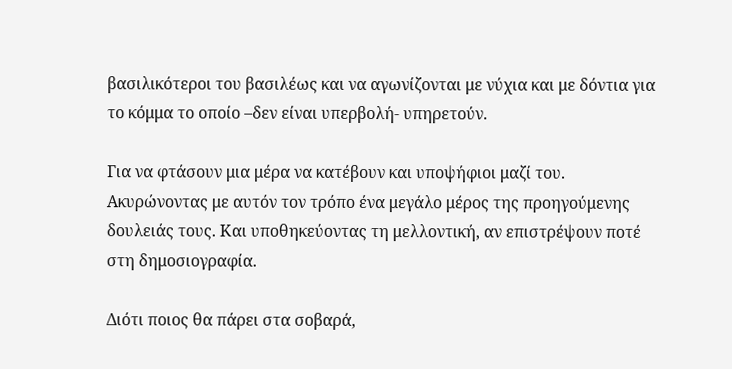βασιλικότεροι του βασιλέως και να αγωνίζονται με νύχια και με δόντια για το κόμμα το οποίο –δεν είναι υπερβολή- υπηρετούν.

Για να φτάσουν μια μέρα να κατέβουν και υποψήφιοι μαζί του. Ακυρώνοντας με αυτόν τον τρόπο ένα μεγάλο μέρος της προηγούμενης δουλειάς τους. Και υποθηκεύοντας τη μελλοντική, αν επιστρέψουν ποτέ στη δημοσιογραφία.

Διότι ποιος θα πάρει στα σοβαρά,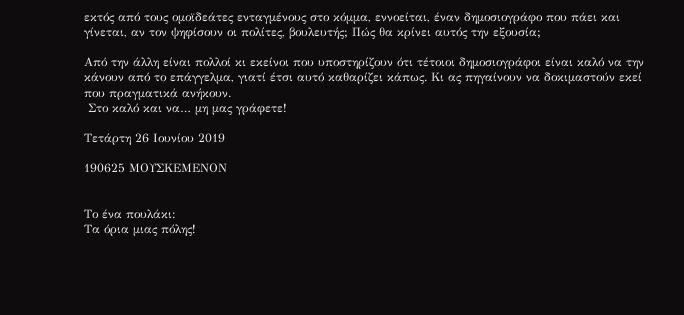εκτός από τους ομοϊδεάτες ενταγμένους στο κόμμα, εννοείται, έναν δημοσιογράφο που πάει και γίνεται, αν τον ψηφίσουν οι πολίτες, βουλευτής; Πώς θα κρίνει αυτός την εξουσία;

Από την άλλη είναι πολλοί κι εκείνοι που υποστηρίζουν ότι τέτοιοι δημοσιογράφοι είναι καλό να την κάνουν από το επάγγελμα, γιατί έτσι αυτό καθαρίζει κάπως. Κι ας πηγαίνουν να δοκιμαστούν εκεί που πραγματικά ανήκουν.
 Στο καλό και να… μη μας γράφετε!

Τετάρτη 26 Ιουνίου 2019

190625 ΜΟΥΣΚΕΜΕΝΟΝ


Το ένα πουλάκι:
Τα όρια μιας πόλης!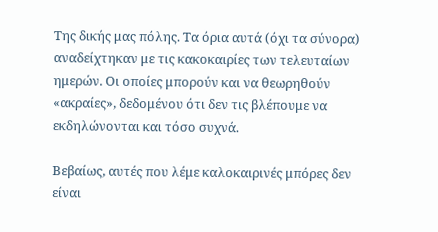Της δικής μας πόλης. Τα όρια αυτά (όχι τα σύνορα) αναδείχτηκαν με τις κακοκαιρίες των τελευταίων ημερών. Οι οποίες μπορούν και να θεωρηθούν «ακραίες», δεδομένου ότι δεν τις βλέπουμε να εκδηλώνονται και τόσο συχνά.

Βεβαίως, αυτές που λέμε καλοκαιρινές μπόρες δεν είναι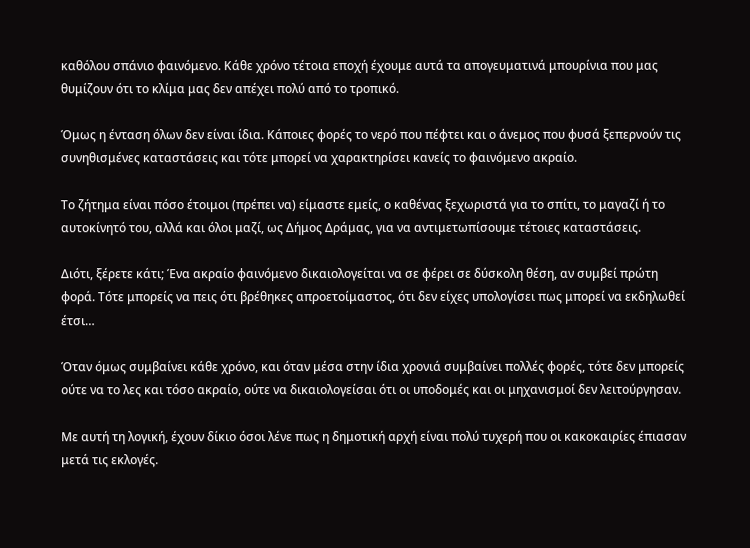καθόλου σπάνιο φαινόμενο. Κάθε χρόνο τέτοια εποχή έχουμε αυτά τα απογευματινά μπουρίνια που μας θυμίζουν ότι το κλίμα μας δεν απέχει πολύ από το τροπικό.

Όμως η ένταση όλων δεν είναι ίδια. Κάποιες φορές το νερό που πέφτει και ο άνεμος που φυσά ξεπερνούν τις συνηθισμένες καταστάσεις και τότε μπορεί να χαρακτηρίσει κανείς το φαινόμενο ακραίο.

Το ζήτημα είναι πόσο έτοιμοι (πρέπει να) είμαστε εμείς, ο καθένας ξεχωριστά για το σπίτι, το μαγαζί ή το αυτοκίνητό του, αλλά και όλοι μαζί, ως Δήμος Δράμας, για να αντιμετωπίσουμε τέτοιες καταστάσεις.

Διότι, ξέρετε κάτι; Ένα ακραίο φαινόμενο δικαιολογείται να σε φέρει σε δύσκολη θέση, αν συμβεί πρώτη φορά. Τότε μπορείς να πεις ότι βρέθηκες απροετοίμαστος, ότι δεν είχες υπολογίσει πως μπορεί να εκδηλωθεί έτσι…

Όταν όμως συμβαίνει κάθε χρόνο, και όταν μέσα στην ίδια χρονιά συμβαίνει πολλές φορές, τότε δεν μπορείς ούτε να το λες και τόσο ακραίο, ούτε να δικαιολογείσαι ότι οι υποδομές και οι μηχανισμοί δεν λειτούργησαν.

Με αυτή τη λογική, έχουν δίκιο όσοι λένε πως η δημοτική αρχή είναι πολύ τυχερή που οι κακοκαιρίες έπιασαν μετά τις εκλογές.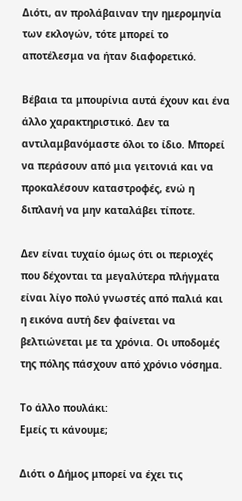Διότι, αν προλάβαιναν την ημερομηνία των εκλογών, τότε μπορεί το αποτέλεσμα να ήταν διαφορετικό.

Βέβαια τα μπουρίνια αυτά έχουν και ένα άλλο χαρακτηριστικό. Δεν τα αντιλαμβανόμαστε όλοι το ίδιο. Μπορεί να περάσουν από μια γειτονιά και να προκαλέσουν καταστροφές, ενώ η διπλανή να μην καταλάβει τίποτε.

Δεν είναι τυχαίο όμως ότι οι περιοχές που δέχονται τα μεγαλύτερα πλήγματα είναι λίγο πολύ γνωστές από παλιά και η εικόνα αυτή δεν φαίνεται να βελτιώνεται με τα χρόνια. Οι υποδομές της πόλης πάσχουν από χρόνιο νόσημα.

Το άλλο πουλάκι:
Εμείς τι κάνουμε;

Διότι ο Δήμος μπορεί να έχει τις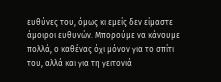ευθύνες του, όμως κι εμείς δεν είμαστε άμοιροι ευθυνών. Μπορούμε να κάνουμε πολλά, ο καθένας όχι μόνον για το σπίτι του, αλλά και για τη γειτονιά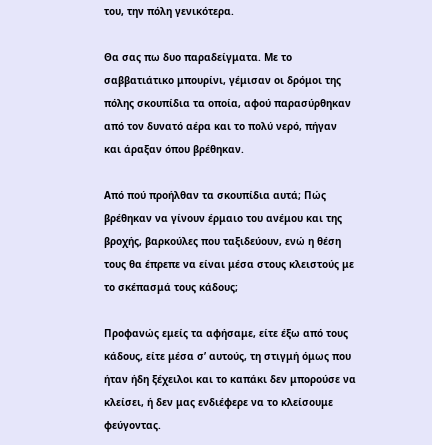του, την πόλη γενικότερα.

Θα σας πω δυο παραδείγματα. Με το σαββατιάτικο μπουρίνι, γέμισαν οι δρόμοι της πόλης σκουπίδια τα οποία, αφού παρασύρθηκαν από τον δυνατό αέρα και το πολύ νερό, πήγαν και άραξαν όπου βρέθηκαν.

Από πού προήλθαν τα σκουπίδια αυτά; Πώς βρέθηκαν να γίνουν έρμαιο του ανέμου και της βροχής, βαρκούλες που ταξιδεύουν, ενώ η θέση τους θα έπρεπε να είναι μέσα στους κλειστούς με το σκέπασμά τους κάδους;

Προφανώς εμείς τα αφήσαμε, είτε έξω από τους κάδους, είτε μέσα σ’ αυτούς, τη στιγμή όμως που ήταν ήδη ξέχειλοι και το καπάκι δεν μπορούσε να κλείσει, ή δεν μας ενδιέφερε να το κλείσουμε φεύγοντας.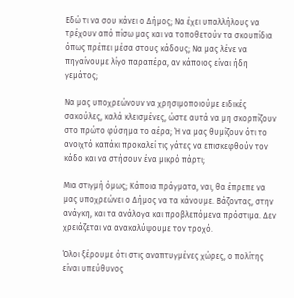Εδώ τι να σου κάνει ο Δήμος; Να έχει υπαλλήλους να τρέχουν από πίσω μας και να τοποθετούν τα σκουπίδια όπως πρέπει μέσα στους κάδους; Να μας λένε να πηγαίνουμε λίγο παραπέρα, αν κάποιος είναι ήδη γεμάτος;

Να μας υποχρεώνουν να χρησιμοποιούμε ειδικές σακούλες, καλά κλεισμένες, ώστε αυτά να μη σκορπίζουν στο πρώτο φύσημα το αέρα; Ή να μας θυμίζουν ότι το ανοιχτό καπάκι προκαλεί τις γάτες να επισκεφθούν τον κάδο και να στήσουν ένα μικρό πάρτι;

Μια στιγμή όμως; Κάποια πράγματα, ναι, θα έπρεπε να μας υποχρεώνει ο Δήμος να τα κάνουμε. Βάζοντας, στην ανάγκη, και τα ανάλογα και προβλεπόμενα πρόστιμα. Δεν χρειάζεται να ανακαλύψουμε τον τροχό.

Όλοι ξέρουμε ότι στις αναπτυγμένες χώρες, ο πολίτης είναι υπεύθυνος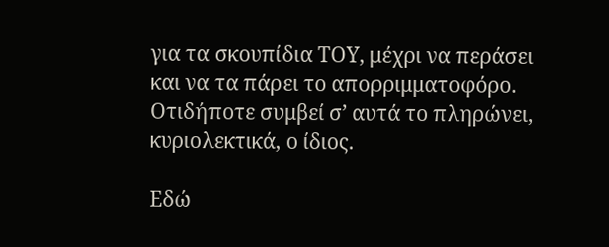για τα σκουπίδια ΤΟΥ, μέχρι να περάσει και να τα πάρει το απορριμματοφόρο. Οτιδήποτε συμβεί σ’ αυτά το πληρώνει, κυριολεκτικά, ο ίδιος.

Εδώ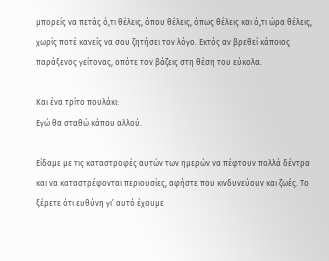μπορείς να πετάς ό,τι θέλεις, όπου θέλεις, όπως θέλεις και ό,τι ώρα θέλεις, χωρίς ποτέ κανείς να σου ζητήσει τον λόγο. Εκτός αν βρεθεί κάποιος παράξενος γείτονας, οπότε τον βάζεις στη θέση του εύκολα.

Και ένα τρίτο πουλάκι:
Εγώ θα σταθώ κάπου αλλού.

Είδαμε με τις καταστροφές αυτών των ημερών να πέφτουν πολλά δέντρα και να καταστρέφονται περιουσίες, αφήστε που κινδυνεύουν και ζωές. Το ξέρετε ότι ευθύνη γι’ αυτό έχουμε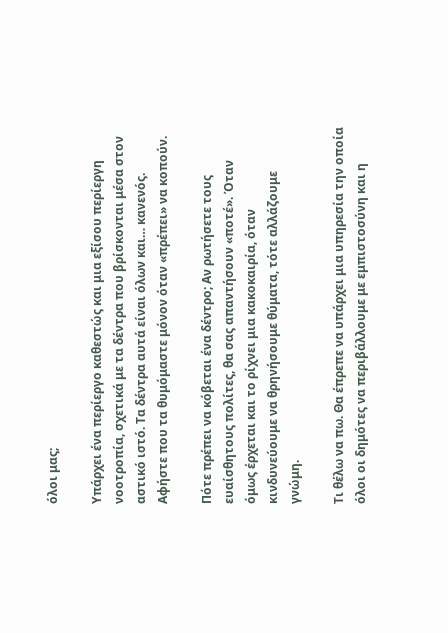όλοι μας;

Υπάρχει ένα περίεργο καθεστώς και μια εξίσου περίεργη νοοτροπία, σχετικά με τα δέντρα που βρίσκονται μέσα στον αστικό ιστό. Τα δέντρα αυτά είναι όλων και… κανενός. Αφήστε που τα θυμόμαστε μόνον όταν «πρέπει» να κοπούν.

Πότε πρέπει να κόβεται ένα δέντρο; Αν ρωτήσετε τους ευαίσθητους πολίτες, θα σας απαντήσουν «ποτέ». Όταν όμως έρχεται και το ρίχνει μια κακοκαιρία, όταν κινδυνεύουμε να θρηνήσουμε θύματα, τότε αλλάζουμε γνώμη.

Τι θέλω να πω. Θα έπρεπε να υπάρχει μια υπηρεσία την οποία όλοι οι δημότες να περιβάλλουμε με εμπιστοσύνη και η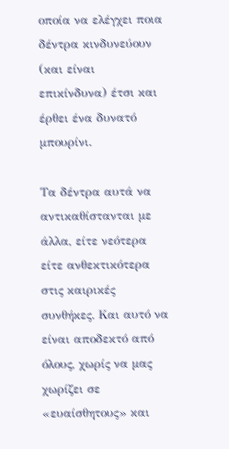οποία να ελέγχει ποια δέντρα κινδυνεύουν (και είναι επικίνδυνα) έτσι και έρθει ένα δυνατό μπουρίνι.

Τα δέντρα αυτά να αντικαθίστανται με άλλα, είτε νεότερα είτε ανθεκτικότερα στις καιρικές συνθήκες. Και αυτό να είναι αποδεκτό από όλους, χωρίς να μας χωρίζει σε «ευαίσθητους» και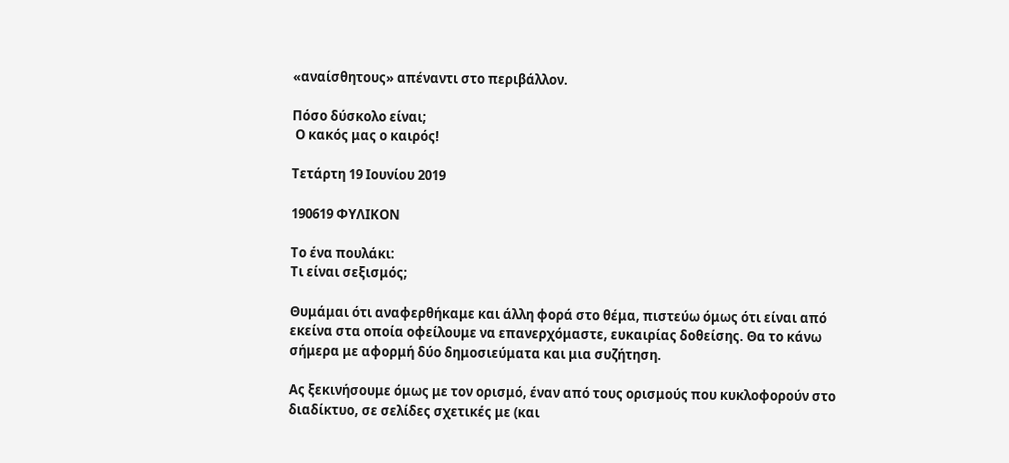«αναίσθητους» απέναντι στο περιβάλλον.

Πόσο δύσκολο είναι;
 Ο κακός μας ο καιρός!

Τετάρτη 19 Ιουνίου 2019

190619 ΦΥΛΙΚΟΝ

Το ένα πουλάκι:
Τι είναι σεξισμός;

Θυμάμαι ότι αναφερθήκαμε και άλλη φορά στο θέμα, πιστεύω όμως ότι είναι από εκείνα στα οποία οφείλουμε να επανερχόμαστε, ευκαιρίας δοθείσης. Θα το κάνω σήμερα με αφορμή δύο δημοσιεύματα και μια συζήτηση.

Ας ξεκινήσουμε όμως με τον ορισμό, έναν από τους ορισμούς που κυκλοφορούν στο διαδίκτυο, σε σελίδες σχετικές με (και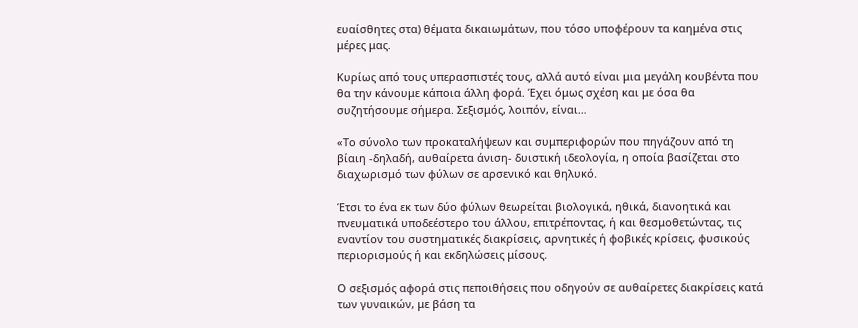ευαίσθητες στα) θέματα δικαιωμάτων, που τόσο υποφέρουν τα καημένα στις μέρες μας.

Κυρίως από τους υπερασπιστές τους, αλλά αυτό είναι μια μεγάλη κουβέντα που θα την κάνουμε κάποια άλλη φορά. Έχει όμως σχέση και με όσα θα συζητήσουμε σήμερα. Σεξισμός, λοιπόν, είναι…

«Το σύνολο των προκαταλήψεων και συμπεριφορών που πηγάζουν από τη βίαιη -δηλαδή, αυθαίρετα άνιση- δυιστική ιδεολογία, η οποία βασίζεται στο διαχωρισμό των φύλων σε αρσενικό και θηλυκό.

Έτσι το ένα εκ των δύο φύλων θεωρείται βιολογικά, ηθικά, διανοητικά και πνευματικά υποδεέστερο του άλλου, επιτρέποντας, ή και θεσμοθετώντας, τις εναντίον του συστηματικές διακρίσεις, αρνητικές ή φοβικές κρίσεις, φυσικούς περιορισμούς ή και εκδηλώσεις μίσους.

Ο σεξισμός αφορά στις πεποιθήσεις που οδηγούν σε αυθαίρετες διακρίσεις κατά των γυναικών, με βάση τα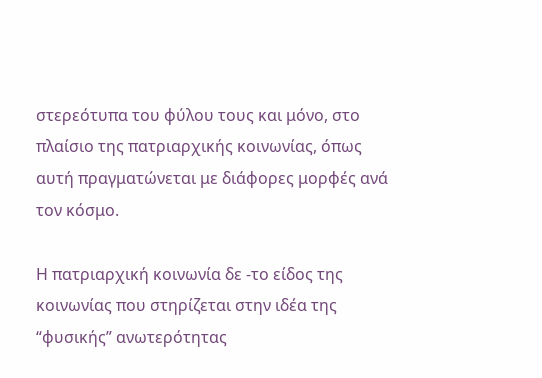στερεότυπα του φύλου τους και μόνο, στο πλαίσιο της πατριαρχικής κοινωνίας, όπως αυτή πραγματώνεται με διάφορες μορφές ανά τον κόσμο.

Η πατριαρχική κοινωνία δε -το είδος της κοινωνίας που στηρίζεται στην ιδέα της “φυσικής” ανωτερότητας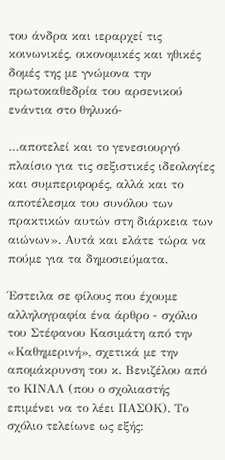του άνδρα και ιεραρχεί τις κοινωνικές, οικονομικές και ηθικές δομές της με γνώμονα την πρωτοκαθεδρία του αρσενικού ενάντια στο θηλυκό-

…αποτελεί και το γενεσιουργό πλαίσιο για τις σεξιστικές ιδεολογίες και συμπεριφορές, αλλά και το αποτέλεσμα του συνόλου των πρακτικών αυτών στη διάρκεια των αιώνων». Αυτά και ελάτε τώρα να πούμε για τα δημοσιεύματα.

Έστειλα σε φίλους που έχουμε αλληλογραφία ένα άρθρο - σχόλιο του Στέφανου Κασιμάτη από την «Καθημερινή», σχετικά με την απομάκρυνση του κ. Βενιζέλου από το ΚΙΝΑΛ (που ο σχολιαστής επιμένει να το λέει ΠΑΣΟΚ). Το σχόλιο τελείωνε ως εξής: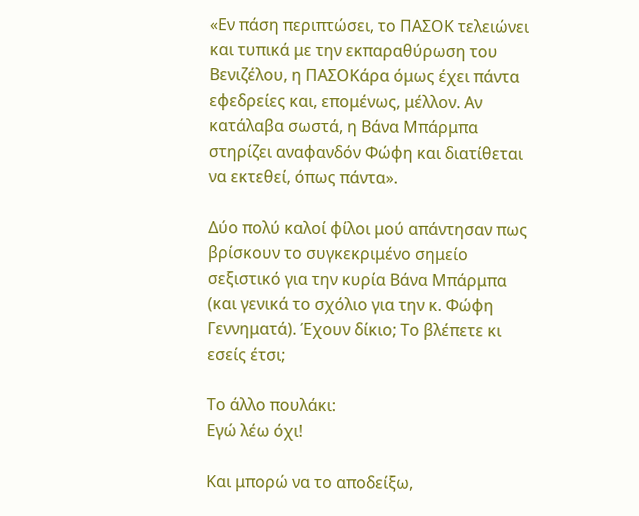«Εν πάση περιπτώσει, το ΠΑΣΟΚ τελειώνει και τυπικά με την εκπαραθύρωση του Βενιζέλου, η ΠΑΣΟΚάρα όμως έχει πάντα εφεδρείες και, επομένως, μέλλον. Αν κατάλαβα σωστά, η Βάνα Μπάρμπα στηρίζει αναφανδόν Φώφη και διατίθεται να εκτεθεί, όπως πάντα».

Δύο πολύ καλοί φίλοι μού απάντησαν πως βρίσκουν το συγκεκριμένο σημείο σεξιστικό για την κυρία Βάνα Μπάρμπα (και γενικά το σχόλιο για την κ. Φώφη Γεννηματά). Έχουν δίκιο; Το βλέπετε κι εσείς έτσι;

Το άλλο πουλάκι:
Εγώ λέω όχι!

Και μπορώ να το αποδείξω,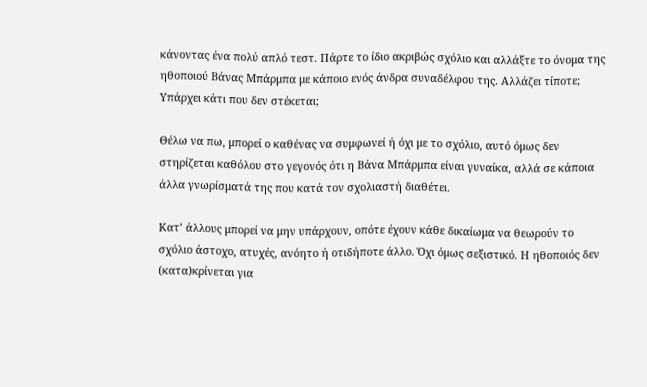κάνοντας ένα πολύ απλό τεστ. Πάρτε το ίδιο ακριβώς σχόλιο και αλλάξτε το όνομα της ηθοποιού Βάνας Μπάρμπα με κάποιο ενός άνδρα συναδέλφου της. Αλλάζει τίποτε; Υπάρχει κάτι που δεν στέκεται;

Θέλω να πω, μπορεί ο καθένας να συμφωνεί ή όχι με το σχόλιο, αυτό όμως δεν στηρίζεται καθόλου στο γεγονός ότι η Βάνα Μπάρμπα είναι γυναίκα, αλλά σε κάποια άλλα γνωρίσματά της που κατά τον σχολιαστή διαθέτει.

Κατ’ άλλους μπορεί να μην υπάρχουν, οπότε έχουν κάθε δικαίωμα να θεωρούν το σχόλιο άστοχο, ατυχές, ανόητο ή οτιδήποτε άλλο. Όχι όμως σεξιστικό. Η ηθοποιός δεν (κατα)κρίνεται για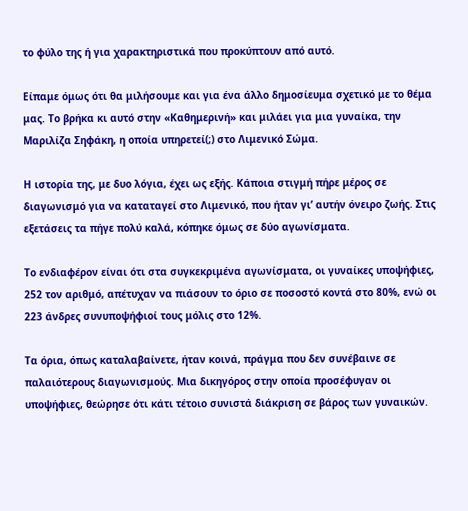το φύλο της ή για χαρακτηριστικά που προκύπτουν από αυτό.

Είπαμε όμως ότι θα μιλήσουμε και για ένα άλλο δημοσίευμα σχετικό με το θέμα μας. Το βρήκα κι αυτό στην «Καθημερινή» και μιλάει για μια γυναίκα, την Μαριλίζα Σηφάκη, η οποία υπηρετεί(;) στο Λιμενικό Σώμα.

Η ιστορία της, με δυο λόγια, έχει ως εξής. Κάποια στιγμή πήρε μέρος σε διαγωνισμό για να καταταγεί στο Λιμενικό, που ήταν γι’ αυτήν όνειρο ζωής. Στις εξετάσεις τα πήγε πολύ καλά, κόπηκε όμως σε δύο αγωνίσματα.

Το ενδιαφέρον είναι ότι στα συγκεκριμένα αγωνίσματα, οι γυναίκες υποψήφιες, 252 τον αριθμό, απέτυχαν να πιάσουν το όριο σε ποσοστό κοντά στο 80%, ενώ οι 223 άνδρες συνυποψήφιοί τους μόλις στο 12%.

Τα όρια, όπως καταλαβαίνετε, ήταν κοινά, πράγμα που δεν συνέβαινε σε παλαιότερους διαγωνισμούς. Μια δικηγόρος στην οποία προσέφυγαν οι υποψήφιες, θεώρησε ότι κάτι τέτοιο συνιστά διάκριση σε βάρος των γυναικών.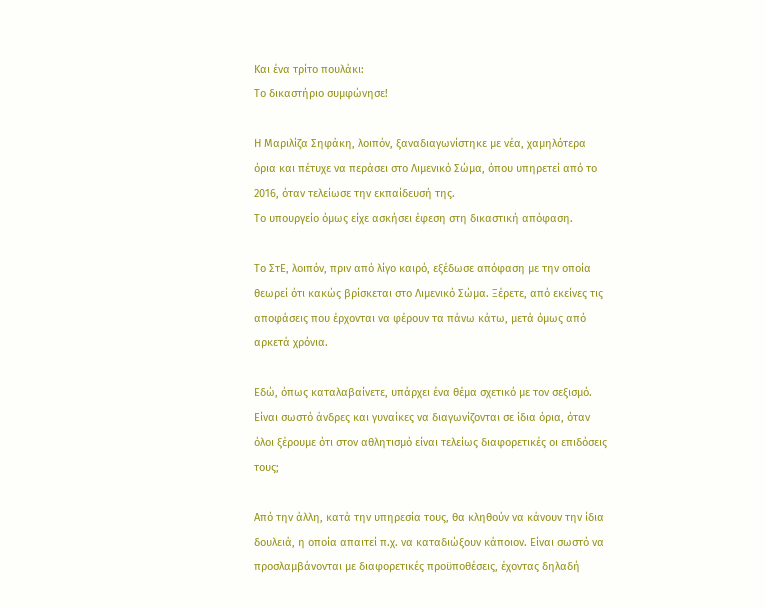Και ένα τρίτο πουλάκι:
Το δικαστήριο συμφώνησε!

Η Μαριλίζα Σηφάκη, λοιπόν, ξαναδιαγωνίστηκε με νέα, χαμηλότερα όρια και πέτυχε να περάσει στο Λιμενικό Σώμα, όπου υπηρετεί από το 2016, όταν τελείωσε την εκπαίδευσή της.
Το υπουργείο όμως είχε ασκήσει έφεση στη δικαστική απόφαση.

Το ΣτΕ, λοιπόν, πριν από λίγο καιρό, εξέδωσε απόφαση με την οποία θεωρεί ότι κακώς βρίσκεται στο Λιμενικό Σώμα. Ξέρετε, από εκείνες τις αποφάσεις που έρχονται να φέρουν τα πάνω κάτω, μετά όμως από αρκετά χρόνια.

Εδώ, όπως καταλαβαίνετε, υπάρχει ένα θέμα σχετικό με τον σεξισμό. Είναι σωστό άνδρες και γυναίκες να διαγωνίζονται σε ίδια όρια, όταν όλοι ξέρουμε ότι στον αθλητισμό είναι τελείως διαφορετικές οι επιδόσεις τους;

Από την άλλη, κατά την υπηρεσία τους, θα κληθούν να κάνουν την ίδια δουλειά, η οποία απαιτεί π.χ. να καταδιώξουν κάποιον. Είναι σωστό να προσλαμβάνονται με διαφορετικές προϋποθέσεις, έχοντας δηλαδή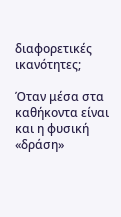διαφορετικές ικανότητες;

Όταν μέσα στα καθήκοντα είναι και η φυσική «δράση»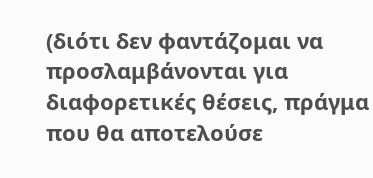(διότι δεν φαντάζομαι να προσλαμβάνονται για διαφορετικές θέσεις, πράγμα που θα αποτελούσε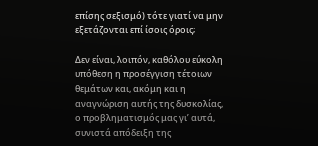επίσης σεξισμό) τότε γιατί να μην εξετάζονται επί ίσοις όροις;

Δεν είναι, λοιπόν, καθόλου εύκολη υπόθεση η προσέγγιση τέτοιων θεμάτων και, ακόμη και η αναγνώριση αυτής της δυσκολίας, ο προβληματισμός μας γι’ αυτά, συνιστά απόδειξη της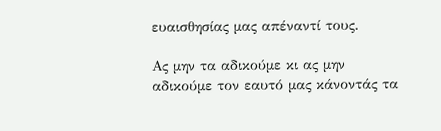ευαισθησίας μας απέναντί τους.

Ας μην τα αδικούμε κι ας μην αδικούμε τον εαυτό μας κάνοντάς τα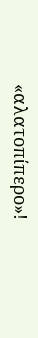«αλατοπίπερο»!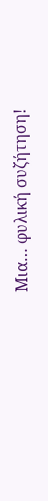Μια… φυλική συζήτηση!